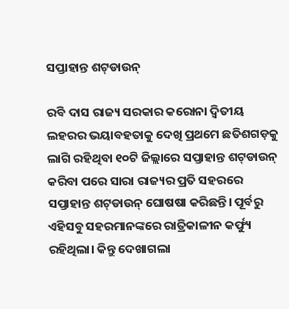ସପ୍ତାହାନ୍ତ ଶଟ୍‌ଡାଉନ୍‌

ରବି ଦାସ ରାଜ୍ୟ ସରକାର କରୋନା ଦ୍ୱିତୀୟ ଲହରର ଭୟାବହତାକୁ ଦେଖି ପ୍ରଥମେ ଛତିଶଗଡ଼କୁ ଲାଗି ରହିଥିବା ୧୦ଟି ଜିଲ୍ଲାରେ ସପ୍ତାହାନ୍ତ ଶଟ୍‌ଡାଉନ୍ କରିବା ପରେ ସାରା ରାଜ୍ୟର ପ୍ରତି ସହରରେ ସପ୍ତାହାନ୍ତ ଶଟ୍‌ଡାଉନ୍ ଘୋଷଷା କରିଛନ୍ତି। ପୂର୍ବରୁ ଏହିସବୁ ସହରମାନଙ୍କରେ ରାତ୍ରିକାଳୀନ କର୍ଫ୍ୟୁ ରହିଥିଲା। କିନ୍ତୁ ଦେଖାଗଲା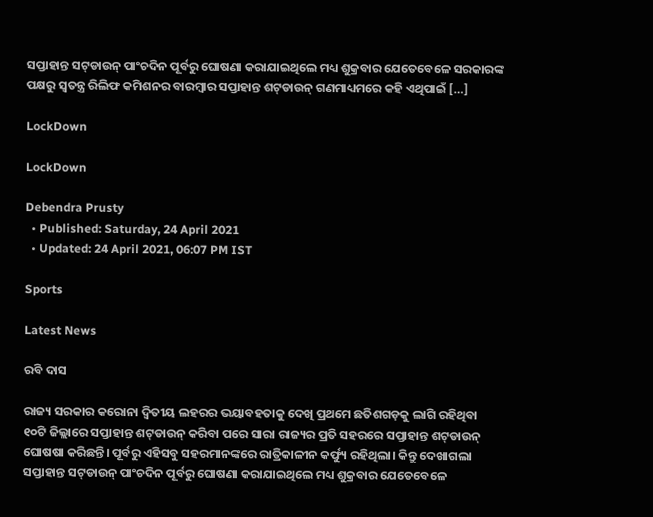ସପ୍ତାହାନ୍ତ ସଟ୍‌ଡାଉନ୍ ପାଂଚଦିନ ପୂର୍ବରୁ ଘୋଷଣା କରାଯାଇଥିଲେ ମଧ୍ୟ ଶୁକ୍ରବାର ଯେତେବେଳେ ସରକାରଙ୍କ ପକ୍ଷରୁ ସ୍ୱତନ୍ତ୍ର ରିଲିଫ କମିଶନର ବାରମ୍ବାର ସପ୍ତାହାନ୍ତ ଶଟ୍‌ଡାଉନ୍ ଗଣମାଧ୍ୟମରେ କହି ଏଥିପାଇଁ […]

LockDown

LockDown

Debendra Prusty
  • Published: Saturday, 24 April 2021
  • Updated: 24 April 2021, 06:07 PM IST

Sports

Latest News

ରବି ଦାସ

ରାଜ୍ୟ ସରକାର କରୋନା ଦ୍ୱିତୀୟ ଲହରର ଭୟାବହତାକୁ ଦେଖି ପ୍ରଥମେ ଛତିଶଗଡ଼କୁ ଲାଗି ରହିଥିବା ୧୦ଟି ଜିଲ୍ଲାରେ ସପ୍ତାହାନ୍ତ ଶଟ୍‌ଡାଉନ୍ କରିବା ପରେ ସାରା ରାଜ୍ୟର ପ୍ରତି ସହରରେ ସପ୍ତାହାନ୍ତ ଶଟ୍‌ଡାଉନ୍ ଘୋଷଷା କରିଛନ୍ତି। ପୂର୍ବରୁ ଏହିସବୁ ସହରମାନଙ୍କରେ ରାତ୍ରିକାଳୀନ କର୍ଫ୍ୟୁ ରହିଥିଲା। କିନ୍ତୁ ଦେଖାଗଲା ସପ୍ତାହାନ୍ତ ସଟ୍‌ଡାଉନ୍ ପାଂଚଦିନ ପୂର୍ବରୁ ଘୋଷଣା କରାଯାଇଥିଲେ ମଧ୍ୟ ଶୁକ୍ରବାର ଯେତେବେଳେ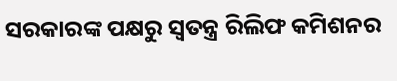ସରକାରଙ୍କ ପକ୍ଷରୁ ସ୍ୱତନ୍ତ୍ର ରିଲିଫ କମିଶନର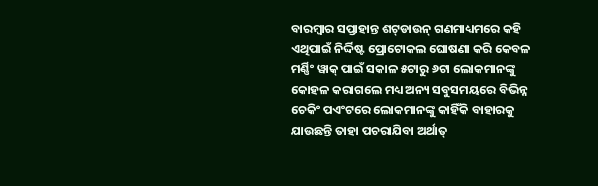ବାରମ୍ବାର ସପ୍ତାହାନ୍ତ ଶଟ୍‌ଡାଉନ୍ ଗଣମାଧ୍ୟମରେ କହି ଏଥିପାଇଁ ନିର୍ଦ୍ଦିଷ୍ଟ ପ୍ରୋଟୋକଲ ଘୋଷଣା କରି କେବଳ ମର୍ଣ୍ଣିଂ ୱାକ୍ ପାଇଁ ସକାଳ ୫ଟାରୁ ୬ଟା ଲୋକମାନଙ୍କୁ କୋହଳ କରାଗଲେ ମଧ୍ୟ ଅନ୍ୟ ସବୁସମୟରେ ବିଭିନ୍ନ ଚେକିଂ ପଏଂଟରେ ଲୋକମାନଙ୍କୁ କାହିଁକି ବାହାରକୁ ଯାଉଛନ୍ତି ତାହା ପଚରାଯିବା ଅର୍ଥାତ୍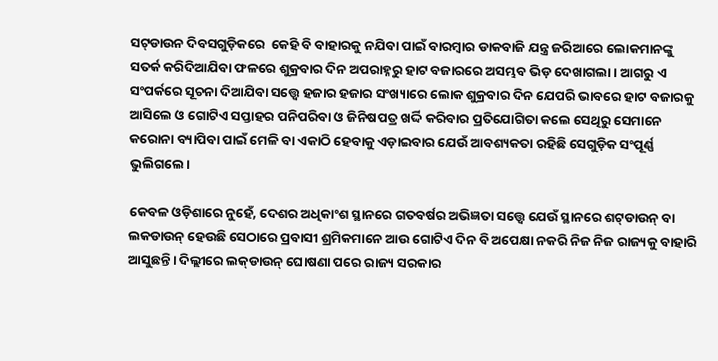ସଟ୍‌ଡାଉନ ଦିବସଗୁଡ଼ିକରେ  କେହି ବି ବାହାରକୁ ନଯିବା ପାଇଁ ବାରମ୍ବାର ଡାକବାଜି ଯନ୍ତ୍ର ଜରିଆରେ ଲୋକମାନଙ୍କୁ ସତର୍କ କରିଦିଆଯିବା ଫଳରେ ଶୁକ୍ରବାର ଦିନ ଅପରାହ୍ନରୁ ହାଟ ବଜାରରେ ଅସମ୍ଭବ ଭିଡ଼ ଦେଖାଗଲା। ଆଗରୁ ଏ ସଂପର୍କରେ ସୂଚନା ଦିଆଯିବା ସତ୍ତ୍ୱେ ହଜାର ହଜାର ସଂଖ୍ୟାରେ ଲୋକ ଶୁକ୍ରବାର ଦିନ ଯେପରି ଭାବରେ ହାଟ ବଜାରକୁ ଆସିଲେ ଓ ଗୋଟିଏ ସପ୍ତାହର ପନିପରିବା ଓ ଜିନିଷପତ୍ର ଖର୍ଦ୍ଦି କରିବାର ପ୍ରତିଯୋଗିତା କଲେ ସେଥିରୁ ସେମାନେ କରୋନା ବ୍ୟାପିବା ପାଇଁ ମେଳି ବା ଏକାଠି ହେବାକୁ ଏଡ଼ାଇବାର ଯେଉଁ ଆବଶ୍ୟକତା ରହିଛି ସେଗୁଡ଼ିକ ସଂପୂର୍ଣ୍ଣ ଭୁଲିଗଲେ।

କେବଳ ଓଡ଼ିଶାରେ ନୁହେଁ, ଦେଶର ଅଧିକାଂଶ ସ୍ଥାନରେ ଗତବର୍ଷର ଅଭିଜ୍ଞତା ସତ୍ତ୍ୱେ ଯେଉଁ ସ୍ଥାନରେ ଶଟ୍‌ଡାଉନ୍ ବା ଲକଡାଉନ୍ ହେଉଛି ସେଠାରେ ପ୍ରବାସୀ ଶ୍ରମିକମାନେ ଆଉ ଗୋଟିଏ ଦିନ ବି ଅପେକ୍ଷା ନକରି ନିଜ ନିଜ ରାଜ୍ୟକୁ ବାହାରି ଆସୁଛନ୍ତି। ଦିଲ୍ଲୀରେ ଲକ୍‌ଡାଉନ୍ ଘୋଷଣା ପରେ ରାଜ୍ୟ ସରକାର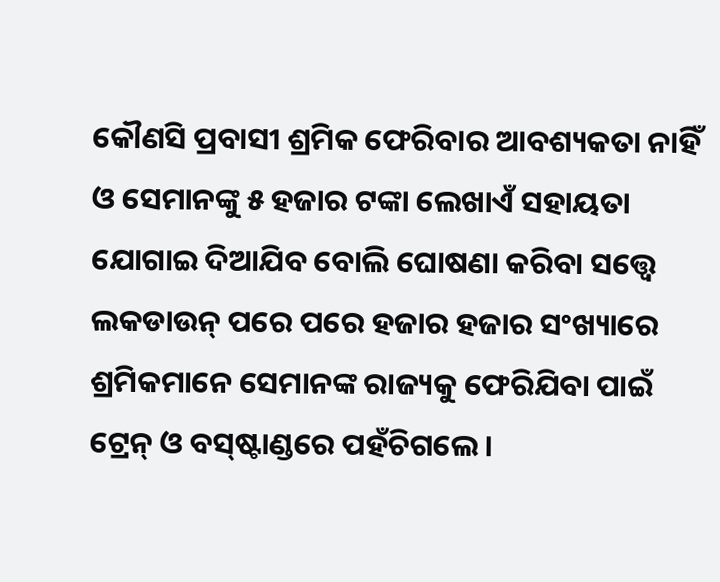କୌଣସି ପ୍ରବାସୀ ଶ୍ରମିକ ଫେରିବାର ଆବଶ୍ୟକତା ନାହିଁ ଓ ସେମାନଙ୍କୁ ୫ ହଜାର ଟଙ୍କା ଲେଖାଏଁ ସହାୟତା ଯୋଗାଇ ଦିଆଯିବ ବୋଲି ଘୋଷଣା କରିବା ସତ୍ତ୍ୱେ ଲକଡାଉନ୍ ପରେ ପରେ ହଜାର ହଜାର ସଂଖ୍ୟାରେ ଶ୍ରମିକମାନେ ସେମାନଙ୍କ ରାଜ୍ୟକୁ ଫେରିଯିବା ପାଇଁ ଟ୍ରେନ୍ ଓ ବସ୍‌ଷ୍ଟାଣ୍ଡରେ ପହଁଚିଗଲେ।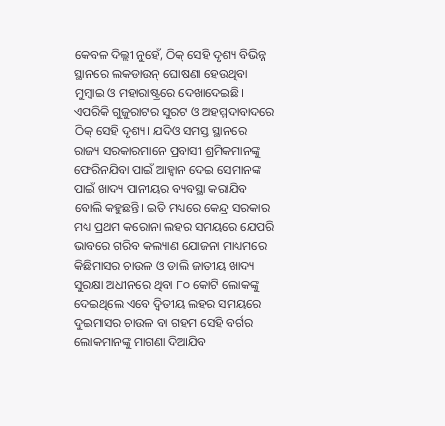କେବଳ ଦିଲ୍ଲୀ ନୁହେଁ, ଠିକ୍ ସେହି ଦୃଶ୍ୟ ବିଭିନ୍ନ ସ୍ଥାନରେ ଲକଡାଉନ୍ ଘୋଷଣା ହେଉଥିବା ମୁମ୍ବାଇ ଓ ମହାରାଷ୍ଟ୍ରରେ ଦେଖାଦେଇଛି। ଏପରିକି ଗୁଜୁରାଟର ସୁରଟ ଓ ଅହମ୍ମଦାବାଦରେ ଠିକ୍ ସେହି ଦୃଶ୍ୟ। ଯଦିଓ ସମସ୍ତ ସ୍ଥାନରେ ରାଜ୍ୟ ସରକାରମାନେ ପ୍ରବାସୀ ଶ୍ରମିକମାନଙ୍କୁ ଫେରିନଯିବା ପାଇଁ ଆହ୍ୱାନ ଦେଇ ସେମାନଙ୍କ ପାଇଁ ଖାଦ୍ୟ ପାନୀୟର ବ୍ୟବସ୍ଥା କରାଯିବ ବୋଲି କହୁଛନ୍ତି। ଇତି ମଧ୍ୟରେ କେନ୍ଦ୍ର ସରକାର ମଧ୍ୟ ପ୍ରଥମ କରୋନା ଲହର ସମୟରେ ଯେପରି ଭାବରେ ଗରିବ କଲ୍ୟାଣ ଯୋଜନା ମାଧ୍ୟମରେ କିଛିମାସର ଚାଉଳ ଓ ଡାଲି ଜାତୀୟ ଖାଦ୍ୟ ସୁରକ୍ଷା ଅଧୀନରେ ଥିବା ୮୦ କୋଟି ଲୋକଙ୍କୁ ଦେଇଥିଲେ ଏବେ ଦ୍ୱିତୀୟ ଲହର ସମୟରେ ଦୁଇମାସର ଚାଉଳ ବା ଗହମ ସେହି ବର୍ଗର ଲୋକମାନଙ୍କୁ ମାଗଣା ଦିଆଯିବ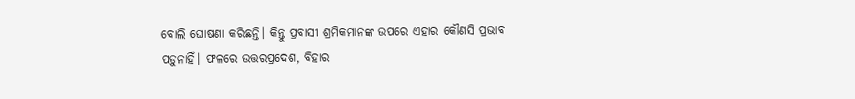ବୋଲି ଘୋଷଣା କରିଛନ୍ତି। କିନ୍ତୁ ପ୍ରବାସୀ ଶ୍ରମିକମାନଙ୍କ ଉପରେ ଏହାର କୌଣସି ପ୍ରଭାବ ପଡ଼ୁନାହିଁ। ଫଳରେ ଉତ୍ତରପ୍ରଦେଶ, ବିହାର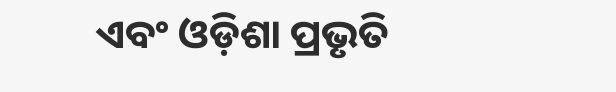ଏବଂ ଓଡ଼ିଶା ପ୍ରଭୃତି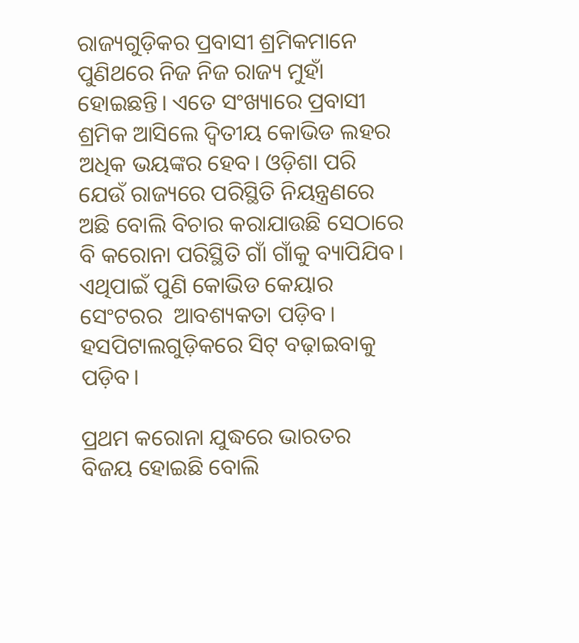ରାଜ୍ୟଗୁଡ଼ିକର ପ୍ରବାସୀ ଶ୍ରମିକମାନେ ପୁଣିଥରେ ନିଜ ନିଜ ରାଜ୍ୟ ମୁହାଁ ହୋଇଛନ୍ତି। ଏତେ ସଂଖ୍ୟାରେ ପ୍ରବାସୀ ଶ୍ରମିକ ଆସିଲେ ଦ୍ୱିତୀୟ କୋଭିଡ ଲହର ଅଧିକ ଭୟଙ୍କର ହେବ। ଓଡ଼ିଶା ପରି ଯେଉଁ ରାଜ୍ୟରେ ପରିସ୍ଥିତି ନିୟନ୍ତ୍ରଣରେ ଅଛି ବୋଲି ବିଚାର କରାଯାଉଛି ସେଠାରେ ବି କରୋନା ପରିସ୍ଥିତି ଗାଁ ଗାଁକୁ ବ୍ୟାପିଯିବ। ଏଥିପାଇଁ ପୁଣି କୋଭିଡ କେୟାର ସେଂଟରର  ଆବଶ୍ୟକତା ପଡ଼ିବ। ହସପିଟାଲଗୁଡ଼ିକରେ ସିଟ୍ ବଢ଼ାଇବାକୁ ପଡ଼ିବ।

ପ୍ରଥମ କରୋନା ଯୁଦ୍ଧରେ ଭାରତର ବିଜୟ ହୋଇଛି ବୋଲି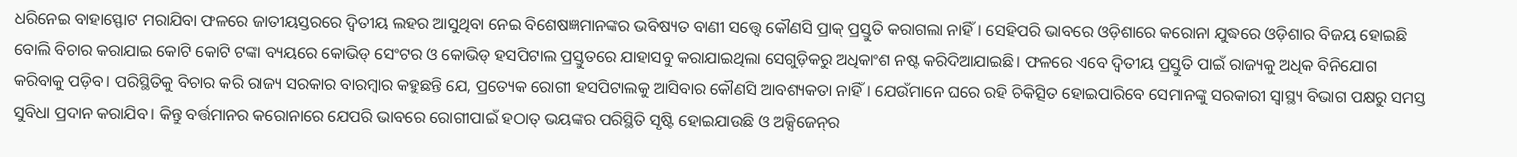ଧରିନେଇ ବାହାସ୍ଫୋଟ ମରାଯିବା ଫଳରେ ଜାତୀୟସ୍ତରରେ ଦ୍ୱିତୀୟ ଲହର ଆସୁଥିବା ନେଇ ବିଶେଷଜ୍ଞମାନଙ୍କର ଭବିଷ୍ୟତ ବାଣୀ ସତ୍ତ୍ୱେ କୌଣସି ପ୍ରାକ୍ ପ୍ରସ୍ତୁତି କରାଗଲା ନାହିଁ। ସେହିପରି ଭାବରେ ଓଡ଼ିଶାରେ କରୋନା ଯୁଦ୍ଧରେ ଓଡ଼ିଶାର ବିଜୟ ହୋଇଛି ବୋଲି ବିଚାର କରାଯାଇ କୋଟି କୋଟି ଟଙ୍କା ବ୍ୟୟରେ କୋଭିଡ୍ ସେଂଟର ଓ କୋଭିଡ୍ ହସପିଟାଲ ପ୍ରସ୍ତୁତରେ ଯାହାସବୁ କରାଯାଇଥିଲା ସେଗୁଡ଼ିକରୁ ଅଧିକାଂଶ ନଷ୍ଟ କରିଦିଆଯାଇଛି। ଫଳରେ ଏବେ ଦ୍ୱିତୀୟ ପ୍ରସ୍ତୁତି ପାଇଁ ରାଜ୍ୟକୁ ଅଧିକ ବିନିଯୋଗ କରିବାକୁ ପଡ଼ିବ। ପରିସ୍ଥିତିକୁ ବିଚାର କରି ରାଜ୍ୟ ସରକାର ବାରମ୍ବାର କହୁଛନ୍ତି ଯେ, ପ୍ରତ୍ୟେକ ରୋଗୀ ହସପିଟାଲକୁ ଆସିବାର କୌଣସି ଆବଶ୍ୟକତା ନାହିଁ। ଯେଉଁମାନେ ଘରେ ରହି ଚିକିତ୍ସିତ ହୋଇପାରିବେ ସେମାନଙ୍କୁ ସରକାରୀ ସ୍ୱାସ୍ଥ୍ୟ ବିଭାଗ ପକ୍ଷରୁ ସମସ୍ତ ସୁବିଧା ପ୍ରଦାନ କରାଯିବ। କିନ୍ତୁ ବର୍ତ୍ତମାନର କରୋନାରେ ଯେପରି ଭାବରେ ରୋଗୀପାଇଁ ହଠାତ୍ ଭୟଙ୍କର ପରିସ୍ଥିତି ସୃଷ୍ଟି ହୋଇଯାଉଛି ଓ ଅକ୍ସିଜେନ୍‌ର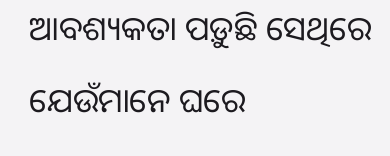ଆବଶ୍ୟକତା ପଡ଼ୁଛି ସେଥିରେ ଯେଉଁମାନେ ଘରେ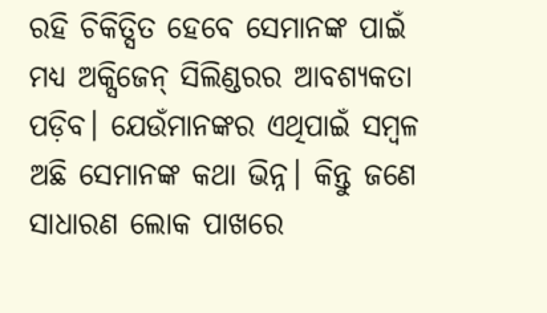ରହି ଚିକିତ୍ସିତ ହେବେ ସେମାନଙ୍କ ପାଇଁ ମଧ୍ୟ ଅକ୍ସିଜେନ୍ ସିଲିଣ୍ଡରର ଆବଶ୍ୟକତା ପଡ଼ିବ। ଯେଉଁମାନଙ୍କର ଏଥିପାଇଁ ସମ୍ବଳ ଅଛି ସେମାନଙ୍କ କଥା ଭିନ୍ନ। କିନ୍ତୁ ଜଣେ ସାଧାରଣ ଲୋକ ପାଖରେ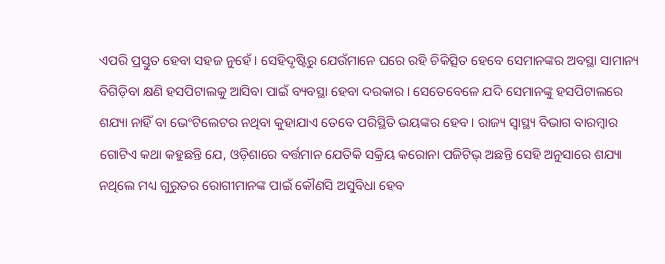ଏପରି ପ୍ରସ୍ତୁତ ହେବା ସହଜ ନୁହେଁ। ସେହିଦୃଷ୍ଟିରୁ ଯେଉଁମାନେ ଘରେ ରହି ଚିକିତ୍ସିତ ହେବେ ସେମାନଙ୍କର ଅବସ୍ଥା ସାମାନ୍ୟ ବିଗିଡ଼ିବା କ୍ଷଣି ହସପିଟାଲକୁ ଆସିବା ପାଇଁ ବ୍ୟବସ୍ଥା ହେବା ଦରକାର। ସେତେବେଳେ ଯଦି ସେମାନଙ୍କୁ ହସପିଟାଲରେ ଶଯ୍ୟା ନାହିଁ ବା ଭେଂଟିଲେଟର ନଥିବା କୁହାଯାଏ ତେବେ ପରିସ୍ଥିତି ଭୟଙ୍କର ହେବ। ରାଜ୍ୟ ସ୍ୱାସ୍ଥ୍ୟ ବିଭାଗ ବାରମ୍ବାର ଗୋଟିଏ କଥା କହୁଛନ୍ତି ଯେ, ଓଡ଼ିଶାରେ ବର୍ତ୍ତମାନ ଯେତିକି ସକ୍ରିୟ କରୋନା ପଜିଟିଭ୍ ଅଛନ୍ତି ସେହି ଅନୁସାରେ ଶଯ୍ୟା ନଥିଲେ ମଧ୍ୟ ଗୁରୁତର ରୋଗୀମାନଙ୍କ ପାଇଁ କୌଣସି ଅସୁବିଧା ହେବ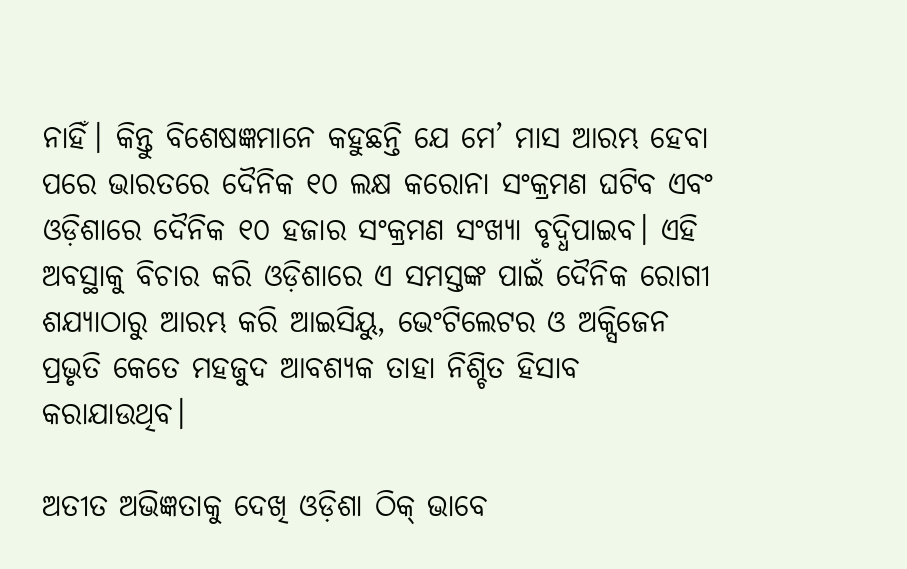ନାହିଁ। କିନ୍ତୁ ବିଶେଷଜ୍ଞମାନେ କହୁଛନ୍ତି ଯେ ମେ’ ମାସ ଆରମ୍ଭ ହେବା ପରେ ଭାରତରେ ଦୈନିକ ୧୦ ଲକ୍ଷ କରୋନା ସଂକ୍ରମଣ ଘଟିବ ଏବଂ ଓଡ଼ିଶାରେ ଦୈନିକ ୧୦ ହଜାର ସଂକ୍ରମଣ ସଂଖ୍ୟା ବୃଦ୍ଧିପାଇବ। ଏହି ଅବସ୍ଥାକୁ ବିଚାର କରି ଓଡ଼ିଶାରେ ଏ ସମସ୍ତଙ୍କ ପାଇଁ ଦୈନିକ ରୋଗୀ ଶଯ୍ୟାଠାରୁ ଆରମ୍ଭ କରି ଆଇସିୟୁ, ଭେଂଟିଲେଟର ଓ ଅକ୍ସିଜେନ ପ୍ରଭୃତି କେତେ ମହଜୁଦ ଆବଶ୍ୟକ ତାହା ନିଶ୍ଚିତ ହିସାବ କରାଯାଉଥିବ।

ଅତୀତ ଅଭିଜ୍ଞତାକୁ ଦେଖି ଓଡ଼ିଶା ଠିକ୍ ଭାବେ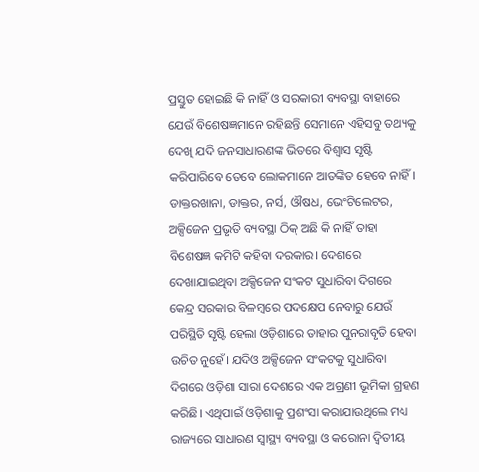ପ୍ରସ୍ତୁତ ହୋଇଛି କି ନାହିଁ ଓ ସରକାରୀ ବ୍ୟବସ୍ଥା ବାହାରେ ଯେଉଁ ବିଶେଷଜ୍ଞମାନେ ରହିଛନ୍ତି ସେମାନେ ଏହିସବୁ ତଥ୍ୟକୁ ଦେଖି ଯଦି ଜନସାଧାରଣଙ୍କ ଭିତରେ ବିଶ୍ୱାସ ସୃଷ୍ଟି କରିପାରିବେ ତେବେ ଲୋକମାନେ ଆତଙ୍କିତ ହେବେ ନାହିଁ। ଡାକ୍ତରଖାନା, ଡାକ୍ତର, ନର୍ସ, ଔଷଧ, ଭେଂଟିଲେଟର, ଅକ୍ସିଜେନ ପ୍ରଭୃତି ବ୍ୟବସ୍ଥା ଠିକ୍ ଅଛି କି ନାହିଁ ତାହା ବିଶେଷଜ୍ଞ କମିଟି କହିବା ଦରକାର। ଦେଶରେ ଦେଖାଯାଇଥିବା ଅକ୍ସିଜେନ ସଂକଟ ସୁଧାରିବା ଦିଗରେ କେନ୍ଦ୍ର ସରକାର ବିଳମ୍ବରେ ପଦକ୍ଷେପ ନେବାରୁ ଯେଉଁ ପରିସ୍ଥିତି ସୃଷ୍ଟି ହେଲା ଓଡ଼ିଶାରେ ତାହାର ପୁନରାବୃତି ହେବା ଉଚିତ ନୁହେଁ। ଯଦିଓ ଅକ୍ସିଜେନ ସଂକଟକୁ ସୁଧାରିବା ଦିଗରେ ଓଡ଼ିଶା ସାରା ଦେଶରେ ଏକ ଅଗ୍ରଣୀ ଭୂମିକା ଗ୍ରହଣ କରିଛି। ଏଥିପାଇଁ ଓଡ଼ିଶାକୁ ପ୍ରଶଂସା କରାଯାଉଥିଲେ ମଧ୍ୟ ରାଜ୍ୟରେ ସାଧାରଣ ସ୍ୱାସ୍ଥ୍ୟ ବ୍ୟବସ୍ଥା ଓ କରୋନା ଦ୍ୱିତୀୟ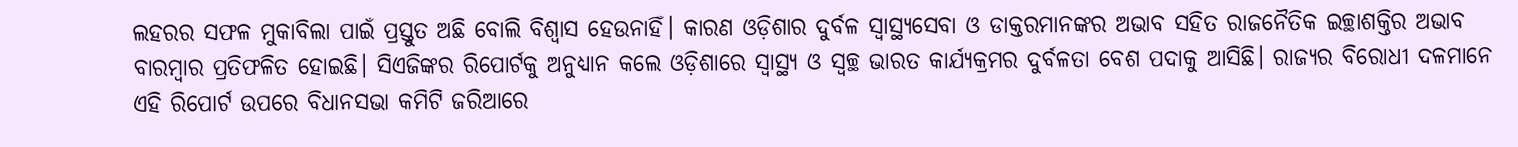ଲହରର ସଫଳ ମୁକାବିଲା ପାଇଁ ପ୍ରସ୍ତୁତ ଅଛି ବୋଲି ବିଶ୍ୱାସ ହେଉନାହିଁ। କାରଣ ଓଡ଼ିଶାର ଦୁର୍ବଳ ସ୍ୱାସ୍ଥ୍ୟସେବା ଓ ଡାକ୍ତରମାନଙ୍କର ଅଭାବ ସହିତ ରାଜନୈତିକ ଇଚ୍ଛାଶକ୍ତିର ଅଭାବ ବାରମ୍ବାର ପ୍ରତିଫଳିତ ହୋଇଛି। ସିଏଜିଙ୍କର ରିପୋର୍ଟକୁ ଅନୁଧ୍ୟାନ କଲେ ଓଡ଼ିଶାରେ ସ୍ୱାସ୍ଥ୍ୟ ଓ ସ୍ୱଚ୍ଛ ଭାରତ କାର୍ଯ୍ୟକ୍ରମର ଦୁର୍ବଳତା ବେଶ ପଦାକୁ ଆସିଛି। ରାଜ୍ୟର ବିରୋଧୀ ଦଳମାନେ ଏହି ରିପୋର୍ଟ ଉପରେ ବିଧାନସଭା କମିଟି ଜରିଆରେ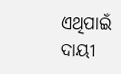ଏଥିପାଇଁ ଦାୟୀ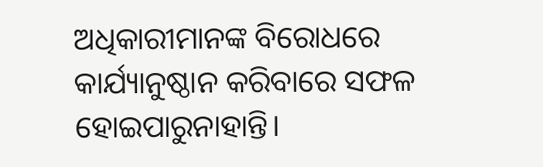ଅଧିକାରୀମାନଙ୍କ ବିରୋଧରେ କାର୍ଯ୍ୟାନୁଷ୍ଠାନ କରିବାରେ ସଫଳ ହୋଇପାରୁନାହାନ୍ତି।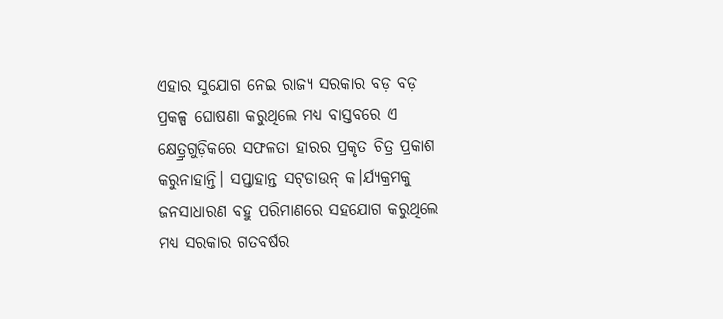ଏହାର ସୁଯୋଗ ନେଇ ରାଜ୍ୟ ସରକାର ବଡ଼ ବଡ଼ ପ୍ରକଳ୍ପ ଘୋଷଣା କରୁଥିଲେ ମଧ୍ୟ ବାସ୍ତବରେ ଏ କ୍ଷେତ୍ର୍ରଗୁଡ଼ିକରେ ସଫଳତା ହାରର ପ୍ରକୃତ ଚିତ୍ର ପ୍ରକାଶ କରୁନାହାନ୍ତି। ସପ୍ତାହାନ୍ତ ସଟ୍‌ଡାଉନ୍ କ।ର୍ଯ୍ୟକ୍ରମକୁ ଜନସାଧାରଣ ବହୁ ପରିମାଣରେ ସହଯୋଗ କରୁଥିଲେ ମଧ୍ୟ ସରକାର ଗତବର୍ଷର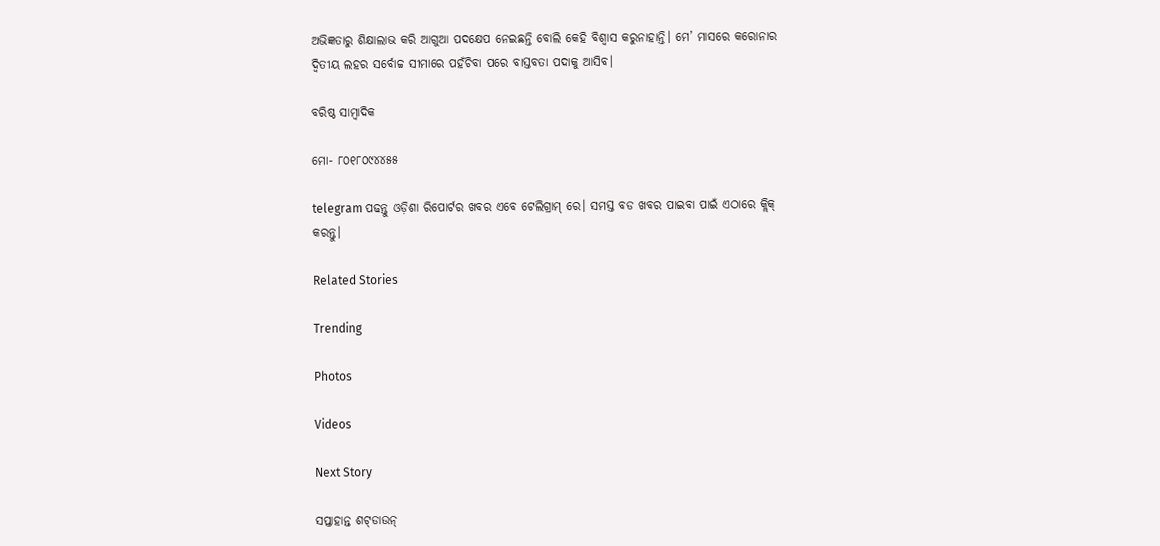ଅଭିଜ୍ଞତାରୁ ଶିକ୍ଷାଲାଭ କରି ଆଗୁଆ ପଦକ୍ଷେପ ନେଇଛନ୍ତି ବୋଲି କେହି ବିଶ୍ୱାସ କରୁନାହାନ୍ତି। ମେ’ ମାସରେ କରୋନାର ଦ୍ୱିତୀୟ ଲହର ସର୍ବୋଚ୍ଚ ସୀମାରେ ପହଁଚିବା ପରେ ବାସ୍ତବତା ପଦାକୁ ଆସିବ।

ବରିଷ୍ଠ ସାମ୍ବାଦିକ

ମୋ- ୮୦୧୮୦୯୪୪୫୫

telegram ପଢନ୍ତୁ ଓଡ଼ିଶା ରିପୋର୍ଟର ଖବର ଏବେ ଟେଲିଗ୍ରାମ୍ ରେ। ସମସ୍ତ ବଡ ଖବର ପାଇବା ପାଇଁ ଏଠାରେ କ୍ଲିକ୍ କରନ୍ତୁ।

Related Stories

Trending

Photos

Videos

Next Story

ସପ୍ତାହାନ୍ତ ଶଟ୍‌ଡାଉନ୍‌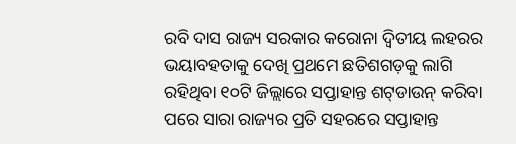ରବି ଦାସ ରାଜ୍ୟ ସରକାର କରୋନା ଦ୍ୱିତୀୟ ଲହରର ଭୟାବହତାକୁ ଦେଖି ପ୍ରଥମେ ଛତିଶଗଡ଼କୁ ଲାଗି ରହିଥିବା ୧୦ଟି ଜିଲ୍ଲାରେ ସପ୍ତାହାନ୍ତ ଶଟ୍‌ଡାଉନ୍ କରିବା ପରେ ସାରା ରାଜ୍ୟର ପ୍ରତି ସହରରେ ସପ୍ତାହାନ୍ତ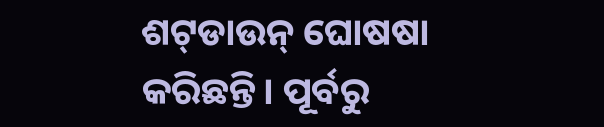ଶଟ୍‌ଡାଉନ୍ ଘୋଷଷା କରିଛନ୍ତି। ପୂର୍ବରୁ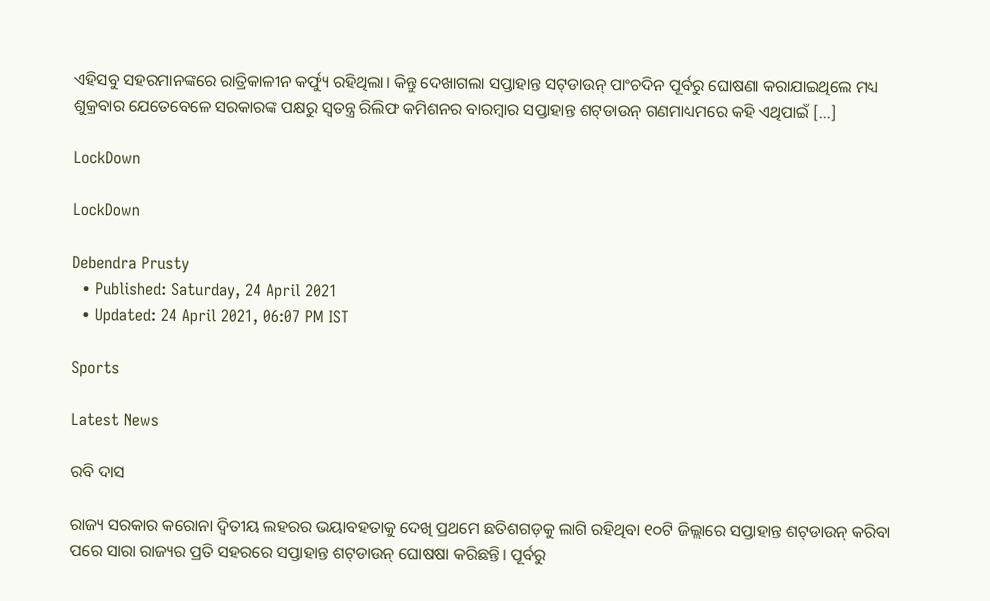ଏହିସବୁ ସହରମାନଙ୍କରେ ରାତ୍ରିକାଳୀନ କର୍ଫ୍ୟୁ ରହିଥିଲା। କିନ୍ତୁ ଦେଖାଗଲା ସପ୍ତାହାନ୍ତ ସଟ୍‌ଡାଉନ୍ ପାଂଚଦିନ ପୂର୍ବରୁ ଘୋଷଣା କରାଯାଇଥିଲେ ମଧ୍ୟ ଶୁକ୍ରବାର ଯେତେବେଳେ ସରକାରଙ୍କ ପକ୍ଷରୁ ସ୍ୱତନ୍ତ୍ର ରିଲିଫ କମିଶନର ବାରମ୍ବାର ସପ୍ତାହାନ୍ତ ଶଟ୍‌ଡାଉନ୍ ଗଣମାଧ୍ୟମରେ କହି ଏଥିପାଇଁ […]

LockDown

LockDown

Debendra Prusty
  • Published: Saturday, 24 April 2021
  • Updated: 24 April 2021, 06:07 PM IST

Sports

Latest News

ରବି ଦାସ

ରାଜ୍ୟ ସରକାର କରୋନା ଦ୍ୱିତୀୟ ଲହରର ଭୟାବହତାକୁ ଦେଖି ପ୍ରଥମେ ଛତିଶଗଡ଼କୁ ଲାଗି ରହିଥିବା ୧୦ଟି ଜିଲ୍ଲାରେ ସପ୍ତାହାନ୍ତ ଶଟ୍‌ଡାଉନ୍ କରିବା ପରେ ସାରା ରାଜ୍ୟର ପ୍ରତି ସହରରେ ସପ୍ତାହାନ୍ତ ଶଟ୍‌ଡାଉନ୍ ଘୋଷଷା କରିଛନ୍ତି। ପୂର୍ବରୁ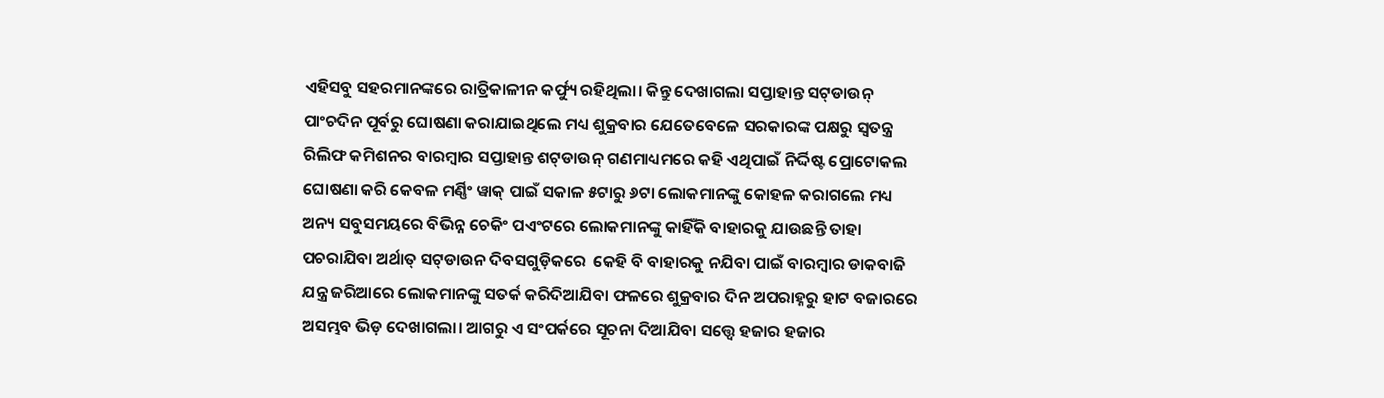ଏହିସବୁ ସହରମାନଙ୍କରେ ରାତ୍ରିକାଳୀନ କର୍ଫ୍ୟୁ ରହିଥିଲା। କିନ୍ତୁ ଦେଖାଗଲା ସପ୍ତାହାନ୍ତ ସଟ୍‌ଡାଉନ୍ ପାଂଚଦିନ ପୂର୍ବରୁ ଘୋଷଣା କରାଯାଇଥିଲେ ମଧ୍ୟ ଶୁକ୍ରବାର ଯେତେବେଳେ ସରକାରଙ୍କ ପକ୍ଷରୁ ସ୍ୱତନ୍ତ୍ର ରିଲିଫ କମିଶନର ବାରମ୍ବାର ସପ୍ତାହାନ୍ତ ଶଟ୍‌ଡାଉନ୍ ଗଣମାଧ୍ୟମରେ କହି ଏଥିପାଇଁ ନିର୍ଦ୍ଦିଷ୍ଟ ପ୍ରୋଟୋକଲ ଘୋଷଣା କରି କେବଳ ମର୍ଣ୍ଣିଂ ୱାକ୍ ପାଇଁ ସକାଳ ୫ଟାରୁ ୬ଟା ଲୋକମାନଙ୍କୁ କୋହଳ କରାଗଲେ ମଧ୍ୟ ଅନ୍ୟ ସବୁସମୟରେ ବିଭିନ୍ନ ଚେକିଂ ପଏଂଟରେ ଲୋକମାନଙ୍କୁ କାହିଁକି ବାହାରକୁ ଯାଉଛନ୍ତି ତାହା ପଚରାଯିବା ଅର୍ଥାତ୍ ସଟ୍‌ଡାଉନ ଦିବସଗୁଡ଼ିକରେ  କେହି ବି ବାହାରକୁ ନଯିବା ପାଇଁ ବାରମ୍ବାର ଡାକବାଜି ଯନ୍ତ୍ର ଜରିଆରେ ଲୋକମାନଙ୍କୁ ସତର୍କ କରିଦିଆଯିବା ଫଳରେ ଶୁକ୍ରବାର ଦିନ ଅପରାହ୍ନରୁ ହାଟ ବଜାରରେ ଅସମ୍ଭବ ଭିଡ଼ ଦେଖାଗଲା। ଆଗରୁ ଏ ସଂପର୍କରେ ସୂଚନା ଦିଆଯିବା ସତ୍ତ୍ୱେ ହଜାର ହଜାର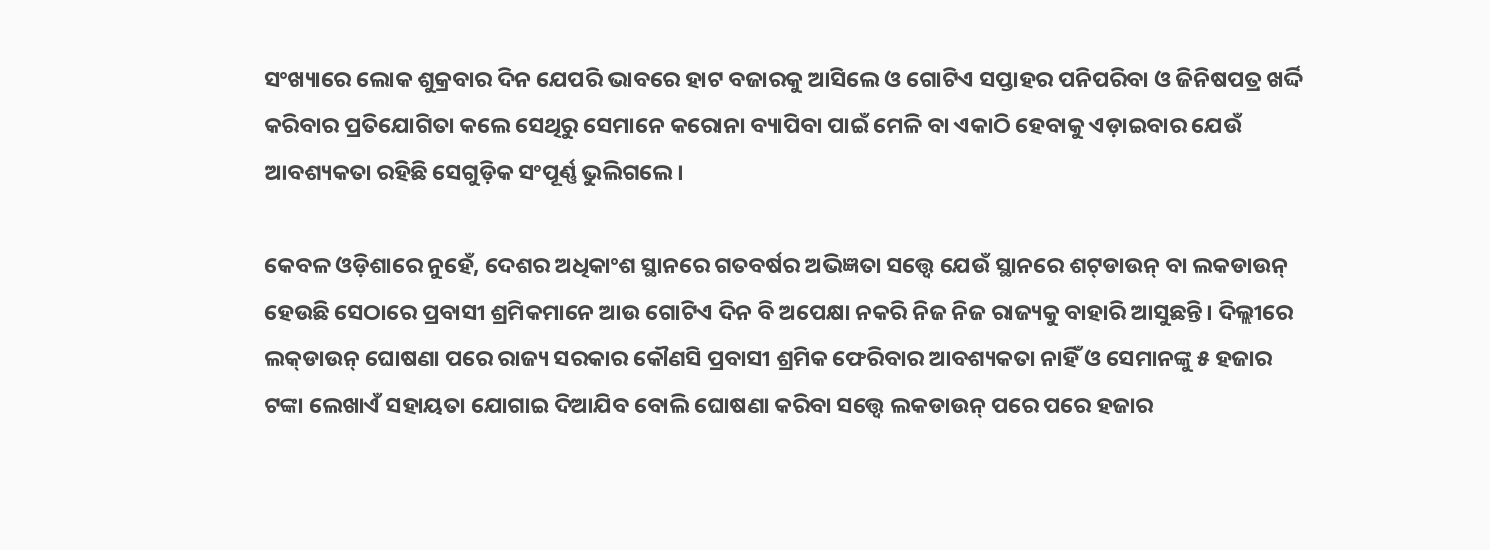ସଂଖ୍ୟାରେ ଲୋକ ଶୁକ୍ରବାର ଦିନ ଯେପରି ଭାବରେ ହାଟ ବଜାରକୁ ଆସିଲେ ଓ ଗୋଟିଏ ସପ୍ତାହର ପନିପରିବା ଓ ଜିନିଷପତ୍ର ଖର୍ଦ୍ଦି କରିବାର ପ୍ରତିଯୋଗିତା କଲେ ସେଥିରୁ ସେମାନେ କରୋନା ବ୍ୟାପିବା ପାଇଁ ମେଳି ବା ଏକାଠି ହେବାକୁ ଏଡ଼ାଇବାର ଯେଉଁ ଆବଶ୍ୟକତା ରହିଛି ସେଗୁଡ଼ିକ ସଂପୂର୍ଣ୍ଣ ଭୁଲିଗଲେ।

କେବଳ ଓଡ଼ିଶାରେ ନୁହେଁ, ଦେଶର ଅଧିକାଂଶ ସ୍ଥାନରେ ଗତବର୍ଷର ଅଭିଜ୍ଞତା ସତ୍ତ୍ୱେ ଯେଉଁ ସ୍ଥାନରେ ଶଟ୍‌ଡାଉନ୍ ବା ଲକଡାଉନ୍ ହେଉଛି ସେଠାରେ ପ୍ରବାସୀ ଶ୍ରମିକମାନେ ଆଉ ଗୋଟିଏ ଦିନ ବି ଅପେକ୍ଷା ନକରି ନିଜ ନିଜ ରାଜ୍ୟକୁ ବାହାରି ଆସୁଛନ୍ତି। ଦିଲ୍ଲୀରେ ଲକ୍‌ଡାଉନ୍ ଘୋଷଣା ପରେ ରାଜ୍ୟ ସରକାର କୌଣସି ପ୍ରବାସୀ ଶ୍ରମିକ ଫେରିବାର ଆବଶ୍ୟକତା ନାହିଁ ଓ ସେମାନଙ୍କୁ ୫ ହଜାର ଟଙ୍କା ଲେଖାଏଁ ସହାୟତା ଯୋଗାଇ ଦିଆଯିବ ବୋଲି ଘୋଷଣା କରିବା ସତ୍ତ୍ୱେ ଲକଡାଉନ୍ ପରେ ପରେ ହଜାର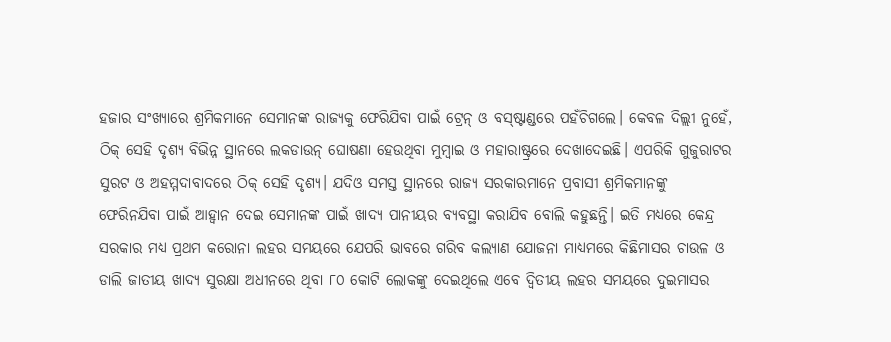ହଜାର ସଂଖ୍ୟାରେ ଶ୍ରମିକମାନେ ସେମାନଙ୍କ ରାଜ୍ୟକୁ ଫେରିଯିବା ପାଇଁ ଟ୍ରେନ୍ ଓ ବସ୍‌ଷ୍ଟାଣ୍ଡରେ ପହଁଚିଗଲେ। କେବଳ ଦିଲ୍ଲୀ ନୁହେଁ, ଠିକ୍ ସେହି ଦୃଶ୍ୟ ବିଭିନ୍ନ ସ୍ଥାନରେ ଲକଡାଉନ୍ ଘୋଷଣା ହେଉଥିବା ମୁମ୍ବାଇ ଓ ମହାରାଷ୍ଟ୍ରରେ ଦେଖାଦେଇଛି। ଏପରିକି ଗୁଜୁରାଟର ସୁରଟ ଓ ଅହମ୍ମଦାବାଦରେ ଠିକ୍ ସେହି ଦୃଶ୍ୟ। ଯଦିଓ ସମସ୍ତ ସ୍ଥାନରେ ରାଜ୍ୟ ସରକାରମାନେ ପ୍ରବାସୀ ଶ୍ରମିକମାନଙ୍କୁ ଫେରିନଯିବା ପାଇଁ ଆହ୍ୱାନ ଦେଇ ସେମାନଙ୍କ ପାଇଁ ଖାଦ୍ୟ ପାନୀୟର ବ୍ୟବସ୍ଥା କରାଯିବ ବୋଲି କହୁଛନ୍ତି। ଇତି ମଧ୍ୟରେ କେନ୍ଦ୍ର ସରକାର ମଧ୍ୟ ପ୍ରଥମ କରୋନା ଲହର ସମୟରେ ଯେପରି ଭାବରେ ଗରିବ କଲ୍ୟାଣ ଯୋଜନା ମାଧ୍ୟମରେ କିଛିମାସର ଚାଉଳ ଓ ଡାଲି ଜାତୀୟ ଖାଦ୍ୟ ସୁରକ୍ଷା ଅଧୀନରେ ଥିବା ୮୦ କୋଟି ଲୋକଙ୍କୁ ଦେଇଥିଲେ ଏବେ ଦ୍ୱିତୀୟ ଲହର ସମୟରେ ଦୁଇମାସର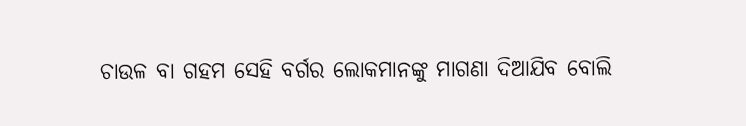ଚାଉଳ ବା ଗହମ ସେହି ବର୍ଗର ଲୋକମାନଙ୍କୁ ମାଗଣା ଦିଆଯିବ ବୋଲି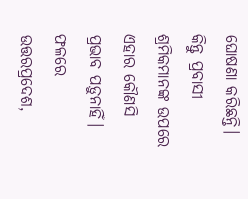ଘୋଷଣା କରିଛନ୍ତି। କିନ୍ତୁ ପ୍ରବାସୀ ଶ୍ରମିକମାନଙ୍କ ଉପରେ ଏହାର କୌଣସି ପ୍ରଭାବ ପଡ଼ୁନାହିଁ। ଫଳରେ ଉତ୍ତରପ୍ରଦେଶ,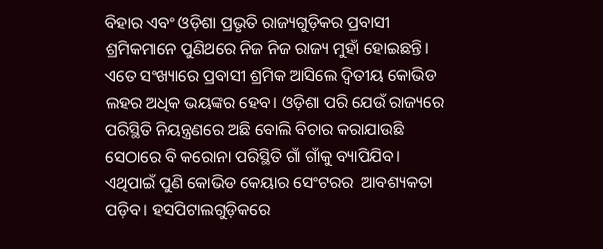ବିହାର ଏବଂ ଓଡ଼ିଶା ପ୍ରଭୃତି ରାଜ୍ୟଗୁଡ଼ିକର ପ୍ରବାସୀ ଶ୍ରମିକମାନେ ପୁଣିଥରେ ନିଜ ନିଜ ରାଜ୍ୟ ମୁହାଁ ହୋଇଛନ୍ତି। ଏତେ ସଂଖ୍ୟାରେ ପ୍ରବାସୀ ଶ୍ରମିକ ଆସିଲେ ଦ୍ୱିତୀୟ କୋଭିଡ ଲହର ଅଧିକ ଭୟଙ୍କର ହେବ। ଓଡ଼ିଶା ପରି ଯେଉଁ ରାଜ୍ୟରେ ପରିସ୍ଥିତି ନିୟନ୍ତ୍ରଣରେ ଅଛି ବୋଲି ବିଚାର କରାଯାଉଛି ସେଠାରେ ବି କରୋନା ପରିସ୍ଥିତି ଗାଁ ଗାଁକୁ ବ୍ୟାପିଯିବ। ଏଥିପାଇଁ ପୁଣି କୋଭିଡ କେୟାର ସେଂଟରର  ଆବଶ୍ୟକତା ପଡ଼ିବ। ହସପିଟାଲଗୁଡ଼ିକରେ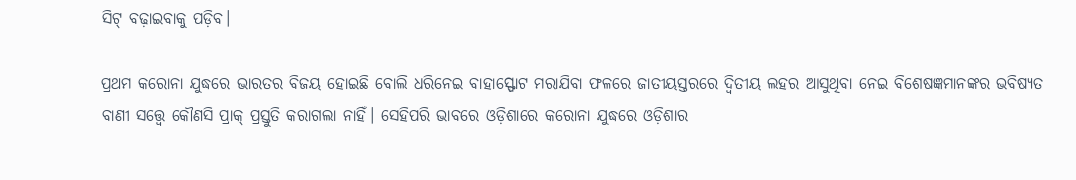ସିଟ୍ ବଢ଼ାଇବାକୁ ପଡ଼ିବ।

ପ୍ରଥମ କରୋନା ଯୁଦ୍ଧରେ ଭାରତର ବିଜୟ ହୋଇଛି ବୋଲି ଧରିନେଇ ବାହାସ୍ଫୋଟ ମରାଯିବା ଫଳରେ ଜାତୀୟସ୍ତରରେ ଦ୍ୱିତୀୟ ଲହର ଆସୁଥିବା ନେଇ ବିଶେଷଜ୍ଞମାନଙ୍କର ଭବିଷ୍ୟତ ବାଣୀ ସତ୍ତ୍ୱେ କୌଣସି ପ୍ରାକ୍ ପ୍ରସ୍ତୁତି କରାଗଲା ନାହିଁ। ସେହିପରି ଭାବରେ ଓଡ଼ିଶାରେ କରୋନା ଯୁଦ୍ଧରେ ଓଡ଼ିଶାର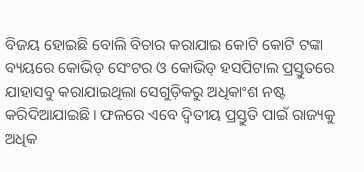ବିଜୟ ହୋଇଛି ବୋଲି ବିଚାର କରାଯାଇ କୋଟି କୋଟି ଟଙ୍କା ବ୍ୟୟରେ କୋଭିଡ୍ ସେଂଟର ଓ କୋଭିଡ୍ ହସପିଟାଲ ପ୍ରସ୍ତୁତରେ ଯାହାସବୁ କରାଯାଇଥିଲା ସେଗୁଡ଼ିକରୁ ଅଧିକାଂଶ ନଷ୍ଟ କରିଦିଆଯାଇଛି। ଫଳରେ ଏବେ ଦ୍ୱିତୀୟ ପ୍ରସ୍ତୁତି ପାଇଁ ରାଜ୍ୟକୁ ଅଧିକ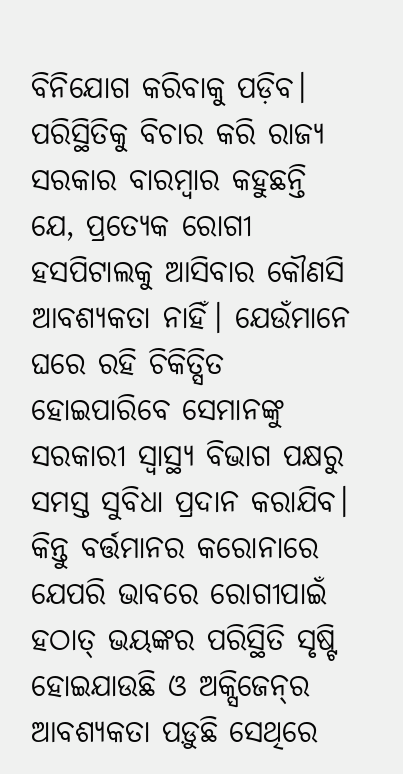ବିନିଯୋଗ କରିବାକୁ ପଡ଼ିବ। ପରିସ୍ଥିତିକୁ ବିଚାର କରି ରାଜ୍ୟ ସରକାର ବାରମ୍ବାର କହୁଛନ୍ତି ଯେ, ପ୍ରତ୍ୟେକ ରୋଗୀ ହସପିଟାଲକୁ ଆସିବାର କୌଣସି ଆବଶ୍ୟକତା ନାହିଁ। ଯେଉଁମାନେ ଘରେ ରହି ଚିକିତ୍ସିତ ହୋଇପାରିବେ ସେମାନଙ୍କୁ ସରକାରୀ ସ୍ୱାସ୍ଥ୍ୟ ବିଭାଗ ପକ୍ଷରୁ ସମସ୍ତ ସୁବିଧା ପ୍ରଦାନ କରାଯିବ। କିନ୍ତୁ ବର୍ତ୍ତମାନର କରୋନାରେ ଯେପରି ଭାବରେ ରୋଗୀପାଇଁ ହଠାତ୍ ଭୟଙ୍କର ପରିସ୍ଥିତି ସୃଷ୍ଟି ହୋଇଯାଉଛି ଓ ଅକ୍ସିଜେନ୍‌ର ଆବଶ୍ୟକତା ପଡ଼ୁଛି ସେଥିରେ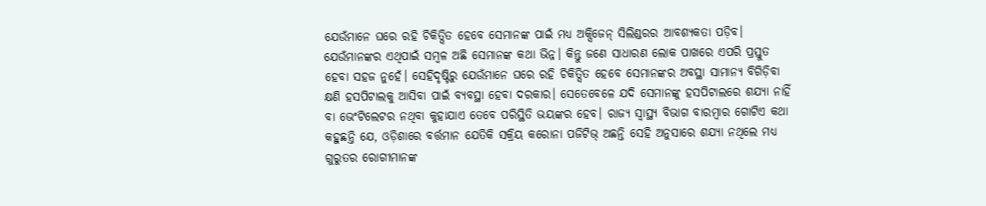ଯେଉଁମାନେ ଘରେ ରହି ଚିକିତ୍ସିତ ହେବେ ସେମାନଙ୍କ ପାଇଁ ମଧ୍ୟ ଅକ୍ସିଜେନ୍ ସିଲିଣ୍ଡରର ଆବଶ୍ୟକତା ପଡ଼ିବ। ଯେଉଁମାନଙ୍କର ଏଥିପାଇଁ ସମ୍ବଳ ଅଛି ସେମାନଙ୍କ କଥା ଭିନ୍ନ। କିନ୍ତୁ ଜଣେ ସାଧାରଣ ଲୋକ ପାଖରେ ଏପରି ପ୍ରସ୍ତୁତ ହେବା ସହଜ ନୁହେଁ। ସେହିଦୃଷ୍ଟିରୁ ଯେଉଁମାନେ ଘରେ ରହି ଚିକିତ୍ସିତ ହେବେ ସେମାନଙ୍କର ଅବସ୍ଥା ସାମାନ୍ୟ ବିଗିଡ଼ିବା କ୍ଷଣି ହସପିଟାଲକୁ ଆସିବା ପାଇଁ ବ୍ୟବସ୍ଥା ହେବା ଦରକାର। ସେତେବେଳେ ଯଦି ସେମାନଙ୍କୁ ହସପିଟାଲରେ ଶଯ୍ୟା ନାହିଁ ବା ଭେଂଟିଲେଟର ନଥିବା କୁହାଯାଏ ତେବେ ପରିସ୍ଥିତି ଭୟଙ୍କର ହେବ। ରାଜ୍ୟ ସ୍ୱାସ୍ଥ୍ୟ ବିଭାଗ ବାରମ୍ବାର ଗୋଟିଏ କଥା କହୁଛନ୍ତି ଯେ, ଓଡ଼ିଶାରେ ବର୍ତ୍ତମାନ ଯେତିକି ସକ୍ରିୟ କରୋନା ପଜିଟିଭ୍ ଅଛନ୍ତି ସେହି ଅନୁସାରେ ଶଯ୍ୟା ନଥିଲେ ମଧ୍ୟ ଗୁରୁତର ରୋଗୀମାନଙ୍କ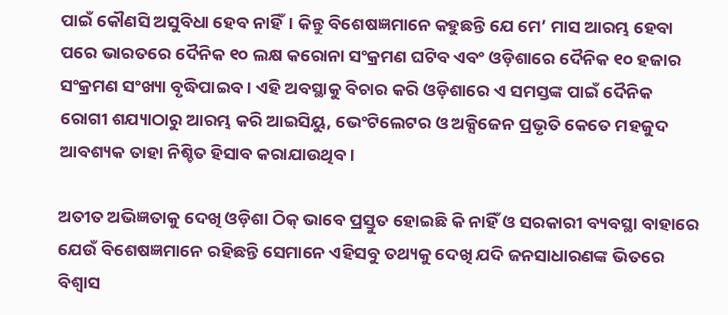ପାଇଁ କୌଣସି ଅସୁବିଧା ହେବ ନାହିଁ। କିନ୍ତୁ ବିଶେଷଜ୍ଞମାନେ କହୁଛନ୍ତି ଯେ ମେ’ ମାସ ଆରମ୍ଭ ହେବା ପରେ ଭାରତରେ ଦୈନିକ ୧୦ ଲକ୍ଷ କରୋନା ସଂକ୍ରମଣ ଘଟିବ ଏବଂ ଓଡ଼ିଶାରେ ଦୈନିକ ୧୦ ହଜାର ସଂକ୍ରମଣ ସଂଖ୍ୟା ବୃଦ୍ଧିପାଇବ। ଏହି ଅବସ୍ଥାକୁ ବିଚାର କରି ଓଡ଼ିଶାରେ ଏ ସମସ୍ତଙ୍କ ପାଇଁ ଦୈନିକ ରୋଗୀ ଶଯ୍ୟାଠାରୁ ଆରମ୍ଭ କରି ଆଇସିୟୁ, ଭେଂଟିଲେଟର ଓ ଅକ୍ସିଜେନ ପ୍ରଭୃତି କେତେ ମହଜୁଦ ଆବଶ୍ୟକ ତାହା ନିଶ୍ଚିତ ହିସାବ କରାଯାଉଥିବ।

ଅତୀତ ଅଭିଜ୍ଞତାକୁ ଦେଖି ଓଡ଼ିଶା ଠିକ୍ ଭାବେ ପ୍ରସ୍ତୁତ ହୋଇଛି କି ନାହିଁ ଓ ସରକାରୀ ବ୍ୟବସ୍ଥା ବାହାରେ ଯେଉଁ ବିଶେଷଜ୍ଞମାନେ ରହିଛନ୍ତି ସେମାନେ ଏହିସବୁ ତଥ୍ୟକୁ ଦେଖି ଯଦି ଜନସାଧାରଣଙ୍କ ଭିତରେ ବିଶ୍ୱାସ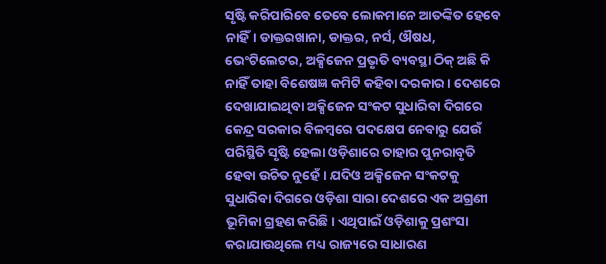ସୃଷ୍ଟି କରିପାରିବେ ତେବେ ଲୋକମାନେ ଆତଙ୍କିତ ହେବେ ନାହିଁ। ଡାକ୍ତରଖାନା, ଡାକ୍ତର, ନର୍ସ, ଔଷଧ, ଭେଂଟିଲେଟର, ଅକ୍ସିଜେନ ପ୍ରଭୃତି ବ୍ୟବସ୍ଥା ଠିକ୍ ଅଛି କି ନାହିଁ ତାହା ବିଶେଷଜ୍ଞ କମିଟି କହିବା ଦରକାର। ଦେଶରେ ଦେଖାଯାଇଥିବା ଅକ୍ସିଜେନ ସଂକଟ ସୁଧାରିବା ଦିଗରେ କେନ୍ଦ୍ର ସରକାର ବିଳମ୍ବରେ ପଦକ୍ଷେପ ନେବାରୁ ଯେଉଁ ପରିସ୍ଥିତି ସୃଷ୍ଟି ହେଲା ଓଡ଼ିଶାରେ ତାହାର ପୁନରାବୃତି ହେବା ଉଚିତ ନୁହେଁ। ଯଦିଓ ଅକ୍ସିଜେନ ସଂକଟକୁ ସୁଧାରିବା ଦିଗରେ ଓଡ଼ିଶା ସାରା ଦେଶରେ ଏକ ଅଗ୍ରଣୀ ଭୂମିକା ଗ୍ରହଣ କରିଛି। ଏଥିପାଇଁ ଓଡ଼ିଶାକୁ ପ୍ରଶଂସା କରାଯାଉଥିଲେ ମଧ୍ୟ ରାଜ୍ୟରେ ସାଧାରଣ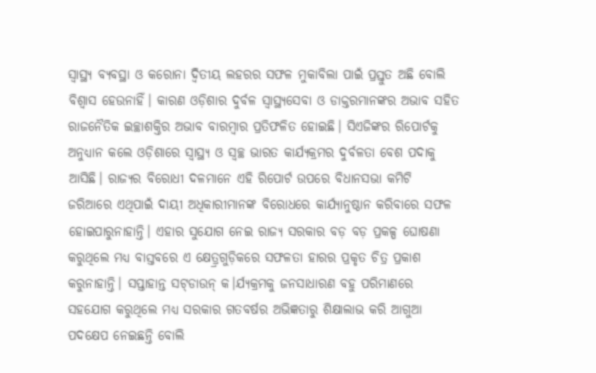ସ୍ୱାସ୍ଥ୍ୟ ବ୍ୟବସ୍ଥା ଓ କରୋନା ଦ୍ୱିତୀୟ ଲହରର ସଫଳ ମୁକାବିଲା ପାଇଁ ପ୍ରସ୍ତୁତ ଅଛି ବୋଲି ବିଶ୍ୱାସ ହେଉନାହିଁ। କାରଣ ଓଡ଼ିଶାର ଦୁର୍ବଳ ସ୍ୱାସ୍ଥ୍ୟସେବା ଓ ଡାକ୍ତରମାନଙ୍କର ଅଭାବ ସହିତ ରାଜନୈତିକ ଇଚ୍ଛାଶକ୍ତିର ଅଭାବ ବାରମ୍ବାର ପ୍ରତିଫଳିତ ହୋଇଛି। ସିଏଜିଙ୍କର ରିପୋର୍ଟକୁ ଅନୁଧ୍ୟାନ କଲେ ଓଡ଼ିଶାରେ ସ୍ୱାସ୍ଥ୍ୟ ଓ ସ୍ୱଚ୍ଛ ଭାରତ କାର୍ଯ୍ୟକ୍ରମର ଦୁର୍ବଳତା ବେଶ ପଦାକୁ ଆସିଛି। ରାଜ୍ୟର ବିରୋଧୀ ଦଳମାନେ ଏହି ରିପୋର୍ଟ ଉପରେ ବିଧାନସଭା କମିଟି ଜରିଆରେ ଏଥିପାଇଁ ଦାୟୀ ଅଧିକାରୀମାନଙ୍କ ବିରୋଧରେ କାର୍ଯ୍ୟାନୁଷ୍ଠାନ କରିବାରେ ସଫଳ ହୋଇପାରୁନାହାନ୍ତି। ଏହାର ସୁଯୋଗ ନେଇ ରାଜ୍ୟ ସରକାର ବଡ଼ ବଡ଼ ପ୍ରକଳ୍ପ ଘୋଷଣା କରୁଥିଲେ ମଧ୍ୟ ବାସ୍ତବରେ ଏ କ୍ଷେତ୍ର୍ରଗୁଡ଼ିକରେ ସଫଳତା ହାରର ପ୍ରକୃତ ଚିତ୍ର ପ୍ରକାଶ କରୁନାହାନ୍ତି। ସପ୍ତାହାନ୍ତ ସଟ୍‌ଡାଉନ୍ କ।ର୍ଯ୍ୟକ୍ରମକୁ ଜନସାଧାରଣ ବହୁ ପରିମାଣରେ ସହଯୋଗ କରୁଥିଲେ ମଧ୍ୟ ସରକାର ଗତବର୍ଷର ଅଭିଜ୍ଞତାରୁ ଶିକ୍ଷାଲାଭ କରି ଆଗୁଆ ପଦକ୍ଷେପ ନେଇଛନ୍ତି ବୋଲି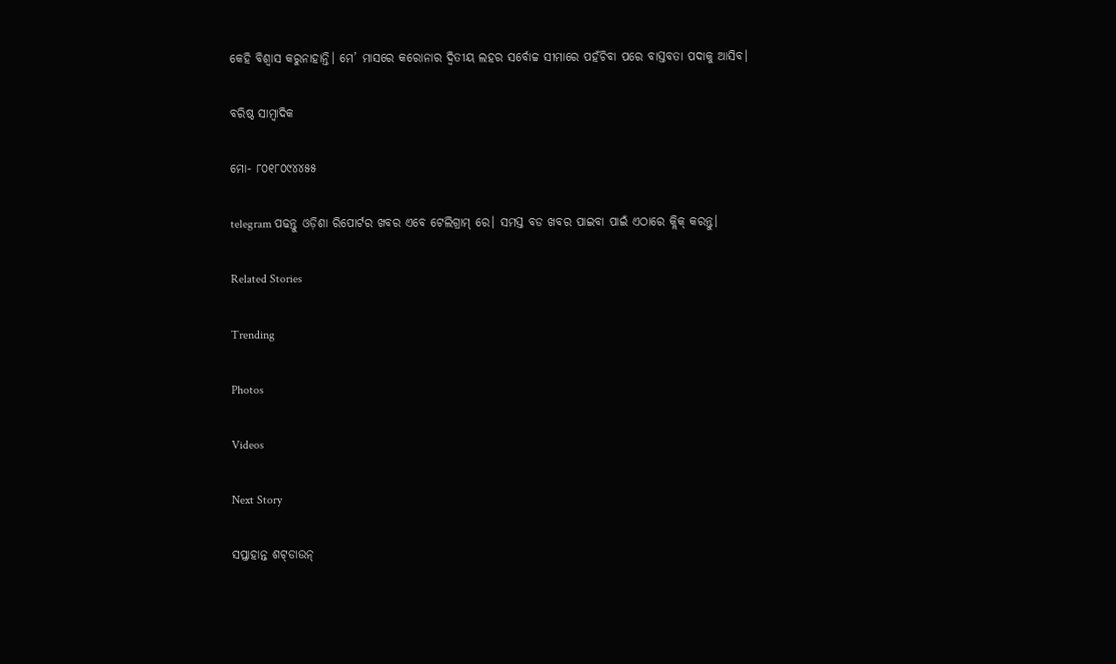କେହି ବିଶ୍ୱାସ କରୁନାହାନ୍ତି। ମେ’ ମାସରେ କରୋନାର ଦ୍ୱିତୀୟ ଲହର ସର୍ବୋଚ୍ଚ ସୀମାରେ ପହଁଚିବା ପରେ ବାସ୍ତବତା ପଦାକୁ ଆସିବ।

ବରିଷ୍ଠ ସାମ୍ବାଦିକ

ମୋ- ୮୦୧୮୦୯୪୪୫୫

telegram ପଢନ୍ତୁ ଓଡ଼ିଶା ରିପୋର୍ଟର ଖବର ଏବେ ଟେଲିଗ୍ରାମ୍ ରେ। ସମସ୍ତ ବଡ ଖବର ପାଇବା ପାଇଁ ଏଠାରେ କ୍ଲିକ୍ କରନ୍ତୁ।

Related Stories

Trending

Photos

Videos

Next Story

ସପ୍ତାହାନ୍ତ ଶଟ୍‌ଡାଉନ୍‌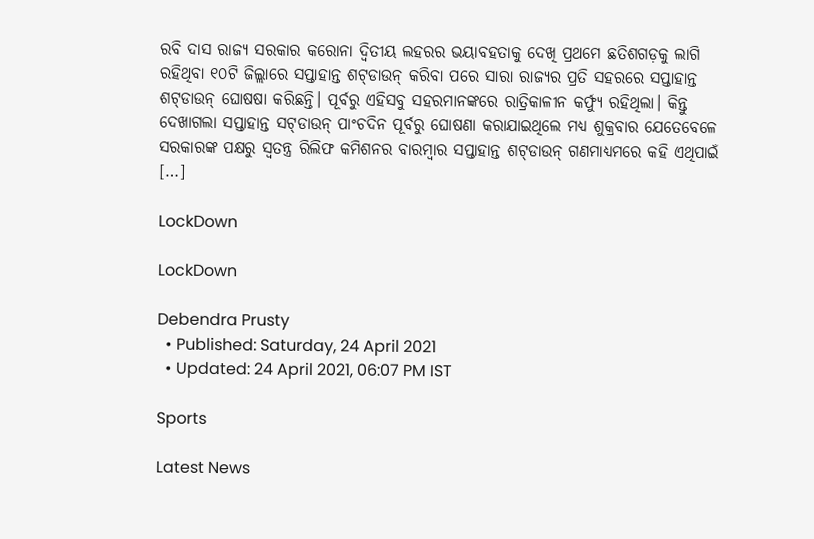ରବି ଦାସ ରାଜ୍ୟ ସରକାର କରୋନା ଦ୍ୱିତୀୟ ଲହରର ଭୟାବହତାକୁ ଦେଖି ପ୍ରଥମେ ଛତିଶଗଡ଼କୁ ଲାଗି ରହିଥିବା ୧୦ଟି ଜିଲ୍ଲାରେ ସପ୍ତାହାନ୍ତ ଶଟ୍‌ଡାଉନ୍ କରିବା ପରେ ସାରା ରାଜ୍ୟର ପ୍ରତି ସହରରେ ସପ୍ତାହାନ୍ତ ଶଟ୍‌ଡାଉନ୍ ଘୋଷଷା କରିଛନ୍ତି। ପୂର୍ବରୁ ଏହିସବୁ ସହରମାନଙ୍କରେ ରାତ୍ରିକାଳୀନ କର୍ଫ୍ୟୁ ରହିଥିଲା। କିନ୍ତୁ ଦେଖାଗଲା ସପ୍ତାହାନ୍ତ ସଟ୍‌ଡାଉନ୍ ପାଂଚଦିନ ପୂର୍ବରୁ ଘୋଷଣା କରାଯାଇଥିଲେ ମଧ୍ୟ ଶୁକ୍ରବାର ଯେତେବେଳେ ସରକାରଙ୍କ ପକ୍ଷରୁ ସ୍ୱତନ୍ତ୍ର ରିଲିଫ କମିଶନର ବାରମ୍ବାର ସପ୍ତାହାନ୍ତ ଶଟ୍‌ଡାଉନ୍ ଗଣମାଧ୍ୟମରେ କହି ଏଥିପାଇଁ […]

LockDown

LockDown

Debendra Prusty
  • Published: Saturday, 24 April 2021
  • Updated: 24 April 2021, 06:07 PM IST

Sports

Latest News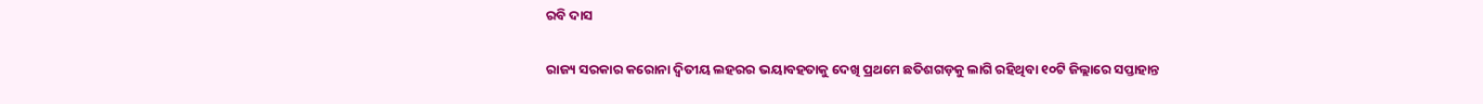ରବି ଦାସ

ରାଜ୍ୟ ସରକାର କରୋନା ଦ୍ୱିତୀୟ ଲହରର ଭୟାବହତାକୁ ଦେଖି ପ୍ରଥମେ ଛତିଶଗଡ଼କୁ ଲାଗି ରହିଥିବା ୧୦ଟି ଜିଲ୍ଲାରେ ସପ୍ତାହାନ୍ତ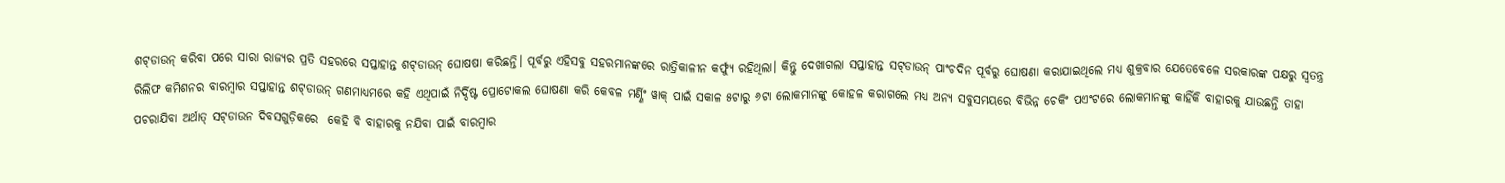ଶଟ୍‌ଡାଉନ୍ କରିବା ପରେ ସାରା ରାଜ୍ୟର ପ୍ରତି ସହରରେ ସପ୍ତାହାନ୍ତ ଶଟ୍‌ଡାଉନ୍ ଘୋଷଷା କରିଛନ୍ତି। ପୂର୍ବରୁ ଏହିସବୁ ସହରମାନଙ୍କରେ ରାତ୍ରିକାଳୀନ କର୍ଫ୍ୟୁ ରହିଥିଲା। କିନ୍ତୁ ଦେଖାଗଲା ସପ୍ତାହାନ୍ତ ସଟ୍‌ଡାଉନ୍ ପାଂଚଦିନ ପୂର୍ବରୁ ଘୋଷଣା କରାଯାଇଥିଲେ ମଧ୍ୟ ଶୁକ୍ରବାର ଯେତେବେଳେ ସରକାରଙ୍କ ପକ୍ଷରୁ ସ୍ୱତନ୍ତ୍ର ରିଲିଫ କମିଶନର ବାରମ୍ବାର ସପ୍ତାହାନ୍ତ ଶଟ୍‌ଡାଉନ୍ ଗଣମାଧ୍ୟମରେ କହି ଏଥିପାଇଁ ନିର୍ଦ୍ଦିଷ୍ଟ ପ୍ରୋଟୋକଲ ଘୋଷଣା କରି କେବଳ ମର୍ଣ୍ଣିଂ ୱାକ୍ ପାଇଁ ସକାଳ ୫ଟାରୁ ୬ଟା ଲୋକମାନଙ୍କୁ କୋହଳ କରାଗଲେ ମଧ୍ୟ ଅନ୍ୟ ସବୁସମୟରେ ବିଭିନ୍ନ ଚେକିଂ ପଏଂଟରେ ଲୋକମାନଙ୍କୁ କାହିଁକି ବାହାରକୁ ଯାଉଛନ୍ତି ତାହା ପଚରାଯିବା ଅର୍ଥାତ୍ ସଟ୍‌ଡାଉନ ଦିବସଗୁଡ଼ିକରେ  କେହି ବି ବାହାରକୁ ନଯିବା ପାଇଁ ବାରମ୍ବାର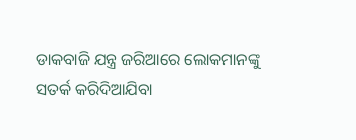ଡାକବାଜି ଯନ୍ତ୍ର ଜରିଆରେ ଲୋକମାନଙ୍କୁ ସତର୍କ କରିଦିଆଯିବା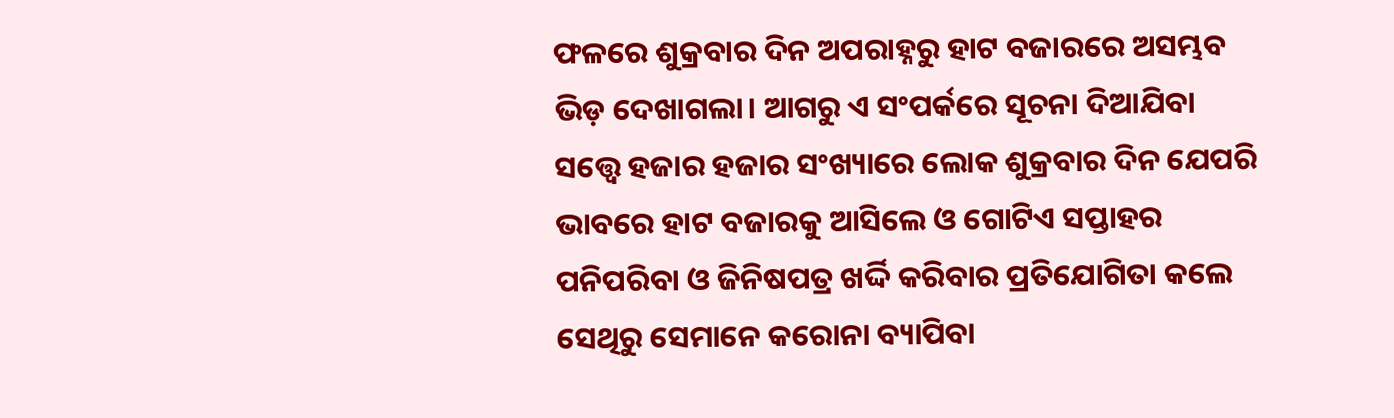ଫଳରେ ଶୁକ୍ରବାର ଦିନ ଅପରାହ୍ନରୁ ହାଟ ବଜାରରେ ଅସମ୍ଭବ ଭିଡ଼ ଦେଖାଗଲା। ଆଗରୁ ଏ ସଂପର୍କରେ ସୂଚନା ଦିଆଯିବା ସତ୍ତ୍ୱେ ହଜାର ହଜାର ସଂଖ୍ୟାରେ ଲୋକ ଶୁକ୍ରବାର ଦିନ ଯେପରି ଭାବରେ ହାଟ ବଜାରକୁ ଆସିଲେ ଓ ଗୋଟିଏ ସପ୍ତାହର ପନିପରିବା ଓ ଜିନିଷପତ୍ର ଖର୍ଦ୍ଦି କରିବାର ପ୍ରତିଯୋଗିତା କଲେ ସେଥିରୁ ସେମାନେ କରୋନା ବ୍ୟାପିବା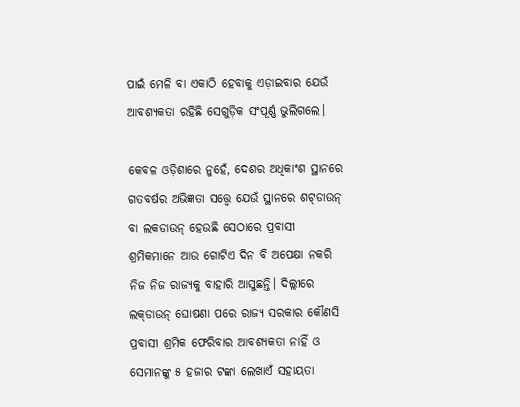ପାଇଁ ମେଳି ବା ଏକାଠି ହେବାକୁ ଏଡ଼ାଇବାର ଯେଉଁ ଆବଶ୍ୟକତା ରହିଛି ସେଗୁଡ଼ିକ ସଂପୂର୍ଣ୍ଣ ଭୁଲିଗଲେ।

କେବଳ ଓଡ଼ିଶାରେ ନୁହେଁ, ଦେଶର ଅଧିକାଂଶ ସ୍ଥାନରେ ଗତବର୍ଷର ଅଭିଜ୍ଞତା ସତ୍ତ୍ୱେ ଯେଉଁ ସ୍ଥାନରେ ଶଟ୍‌ଡାଉନ୍ ବା ଲକଡାଉନ୍ ହେଉଛି ସେଠାରେ ପ୍ରବାସୀ ଶ୍ରମିକମାନେ ଆଉ ଗୋଟିଏ ଦିନ ବି ଅପେକ୍ଷା ନକରି ନିଜ ନିଜ ରାଜ୍ୟକୁ ବାହାରି ଆସୁଛନ୍ତି। ଦିଲ୍ଲୀରେ ଲକ୍‌ଡାଉନ୍ ଘୋଷଣା ପରେ ରାଜ୍ୟ ସରକାର କୌଣସି ପ୍ରବାସୀ ଶ୍ରମିକ ଫେରିବାର ଆବଶ୍ୟକତା ନାହିଁ ଓ ସେମାନଙ୍କୁ ୫ ହଜାର ଟଙ୍କା ଲେଖାଏଁ ସହାୟତା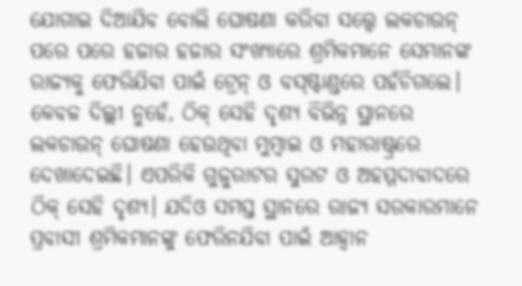ଯୋଗାଇ ଦିଆଯିବ ବୋଲି ଘୋଷଣା କରିବା ସତ୍ତ୍ୱେ ଲକଡାଉନ୍ ପରେ ପରେ ହଜାର ହଜାର ସଂଖ୍ୟାରେ ଶ୍ରମିକମାନେ ସେମାନଙ୍କ ରାଜ୍ୟକୁ ଫେରିଯିବା ପାଇଁ ଟ୍ରେନ୍ ଓ ବସ୍‌ଷ୍ଟାଣ୍ଡରେ ପହଁଚିଗଲେ। କେବଳ ଦିଲ୍ଲୀ ନୁହେଁ, ଠିକ୍ ସେହି ଦୃଶ୍ୟ ବିଭିନ୍ନ ସ୍ଥାନରେ ଲକଡାଉନ୍ ଘୋଷଣା ହେଉଥିବା ମୁମ୍ବାଇ ଓ ମହାରାଷ୍ଟ୍ରରେ ଦେଖାଦେଇଛି। ଏପରିକି ଗୁଜୁରାଟର ସୁରଟ ଓ ଅହମ୍ମଦାବାଦରେ ଠିକ୍ ସେହି ଦୃଶ୍ୟ। ଯଦିଓ ସମସ୍ତ ସ୍ଥାନରେ ରାଜ୍ୟ ସରକାରମାନେ ପ୍ରବାସୀ ଶ୍ରମିକମାନଙ୍କୁ ଫେରିନଯିବା ପାଇଁ ଆହ୍ୱାନ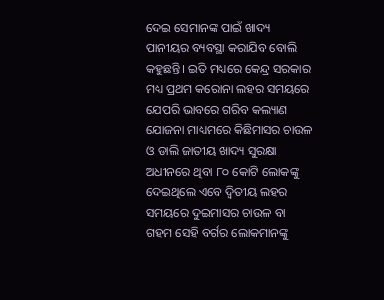ଦେଇ ସେମାନଙ୍କ ପାଇଁ ଖାଦ୍ୟ ପାନୀୟର ବ୍ୟବସ୍ଥା କରାଯିବ ବୋଲି କହୁଛନ୍ତି। ଇତି ମଧ୍ୟରେ କେନ୍ଦ୍ର ସରକାର ମଧ୍ୟ ପ୍ରଥମ କରୋନା ଲହର ସମୟରେ ଯେପରି ଭାବରେ ଗରିବ କଲ୍ୟାଣ ଯୋଜନା ମାଧ୍ୟମରେ କିଛିମାସର ଚାଉଳ ଓ ଡାଲି ଜାତୀୟ ଖାଦ୍ୟ ସୁରକ୍ଷା ଅଧୀନରେ ଥିବା ୮୦ କୋଟି ଲୋକଙ୍କୁ ଦେଇଥିଲେ ଏବେ ଦ୍ୱିତୀୟ ଲହର ସମୟରେ ଦୁଇମାସର ଚାଉଳ ବା ଗହମ ସେହି ବର୍ଗର ଲୋକମାନଙ୍କୁ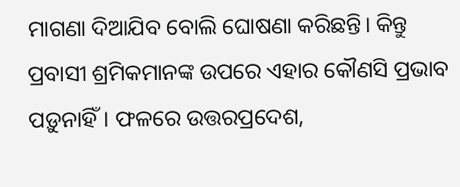ମାଗଣା ଦିଆଯିବ ବୋଲି ଘୋଷଣା କରିଛନ୍ତି। କିନ୍ତୁ ପ୍ରବାସୀ ଶ୍ରମିକମାନଙ୍କ ଉପରେ ଏହାର କୌଣସି ପ୍ରଭାବ ପଡ଼ୁନାହିଁ। ଫଳରେ ଉତ୍ତରପ୍ରଦେଶ,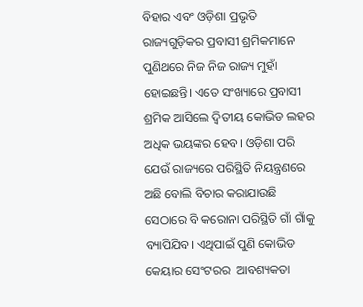ବିହାର ଏବଂ ଓଡ଼ିଶା ପ୍ରଭୃତି ରାଜ୍ୟଗୁଡ଼ିକର ପ୍ରବାସୀ ଶ୍ରମିକମାନେ ପୁଣିଥରେ ନିଜ ନିଜ ରାଜ୍ୟ ମୁହାଁ ହୋଇଛନ୍ତି। ଏତେ ସଂଖ୍ୟାରେ ପ୍ରବାସୀ ଶ୍ରମିକ ଆସିଲେ ଦ୍ୱିତୀୟ କୋଭିଡ ଲହର ଅଧିକ ଭୟଙ୍କର ହେବ। ଓଡ଼ିଶା ପରି ଯେଉଁ ରାଜ୍ୟରେ ପରିସ୍ଥିତି ନିୟନ୍ତ୍ରଣରେ ଅଛି ବୋଲି ବିଚାର କରାଯାଉଛି ସେଠାରେ ବି କରୋନା ପରିସ୍ଥିତି ଗାଁ ଗାଁକୁ ବ୍ୟାପିଯିବ। ଏଥିପାଇଁ ପୁଣି କୋଭିଡ କେୟାର ସେଂଟରର  ଆବଶ୍ୟକତା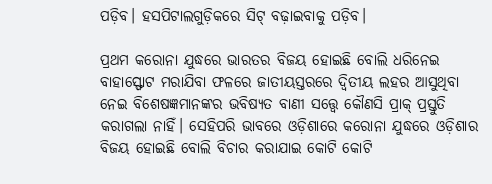ପଡ଼ିବ। ହସପିଟାଲଗୁଡ଼ିକରେ ସିଟ୍ ବଢ଼ାଇବାକୁ ପଡ଼ିବ।

ପ୍ରଥମ କରୋନା ଯୁଦ୍ଧରେ ଭାରତର ବିଜୟ ହୋଇଛି ବୋଲି ଧରିନେଇ ବାହାସ୍ଫୋଟ ମରାଯିବା ଫଳରେ ଜାତୀୟସ୍ତରରେ ଦ୍ୱିତୀୟ ଲହର ଆସୁଥିବା ନେଇ ବିଶେଷଜ୍ଞମାନଙ୍କର ଭବିଷ୍ୟତ ବାଣୀ ସତ୍ତ୍ୱେ କୌଣସି ପ୍ରାକ୍ ପ୍ରସ୍ତୁତି କରାଗଲା ନାହିଁ। ସେହିପରି ଭାବରେ ଓଡ଼ିଶାରେ କରୋନା ଯୁଦ୍ଧରେ ଓଡ଼ିଶାର ବିଜୟ ହୋଇଛି ବୋଲି ବିଚାର କରାଯାଇ କୋଟି କୋଟି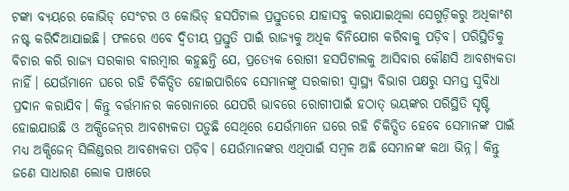ଟଙ୍କା ବ୍ୟୟରେ କୋଭିଡ୍ ସେଂଟର ଓ କୋଭିଡ୍ ହସପିଟାଲ ପ୍ରସ୍ତୁତରେ ଯାହାସବୁ କରାଯାଇଥିଲା ସେଗୁଡ଼ିକରୁ ଅଧିକାଂଶ ନଷ୍ଟ କରିଦିଆଯାଇଛି। ଫଳରେ ଏବେ ଦ୍ୱିତୀୟ ପ୍ରସ୍ତୁତି ପାଇଁ ରାଜ୍ୟକୁ ଅଧିକ ବିନିଯୋଗ କରିବାକୁ ପଡ଼ିବ। ପରିସ୍ଥିତିକୁ ବିଚାର କରି ରାଜ୍ୟ ସରକାର ବାରମ୍ବାର କହୁଛନ୍ତି ଯେ, ପ୍ରତ୍ୟେକ ରୋଗୀ ହସପିଟାଲକୁ ଆସିବାର କୌଣସି ଆବଶ୍ୟକତା ନାହିଁ। ଯେଉଁମାନେ ଘରେ ରହି ଚିକିତ୍ସିତ ହୋଇପାରିବେ ସେମାନଙ୍କୁ ସରକାରୀ ସ୍ୱାସ୍ଥ୍ୟ ବିଭାଗ ପକ୍ଷରୁ ସମସ୍ତ ସୁବିଧା ପ୍ରଦାନ କରାଯିବ। କିନ୍ତୁ ବର୍ତ୍ତମାନର କରୋନାରେ ଯେପରି ଭାବରେ ରୋଗୀପାଇଁ ହଠାତ୍ ଭୟଙ୍କର ପରିସ୍ଥିତି ସୃଷ୍ଟି ହୋଇଯାଉଛି ଓ ଅକ୍ସିଜେନ୍‌ର ଆବଶ୍ୟକତା ପଡ଼ୁଛି ସେଥିରେ ଯେଉଁମାନେ ଘରେ ରହି ଚିକିତ୍ସିତ ହେବେ ସେମାନଙ୍କ ପାଇଁ ମଧ୍ୟ ଅକ୍ସିଜେନ୍ ସିଲିଣ୍ଡରର ଆବଶ୍ୟକତା ପଡ଼ିବ। ଯେଉଁମାନଙ୍କର ଏଥିପାଇଁ ସମ୍ବଳ ଅଛି ସେମାନଙ୍କ କଥା ଭିନ୍ନ। କିନ୍ତୁ ଜଣେ ସାଧାରଣ ଲୋକ ପାଖରେ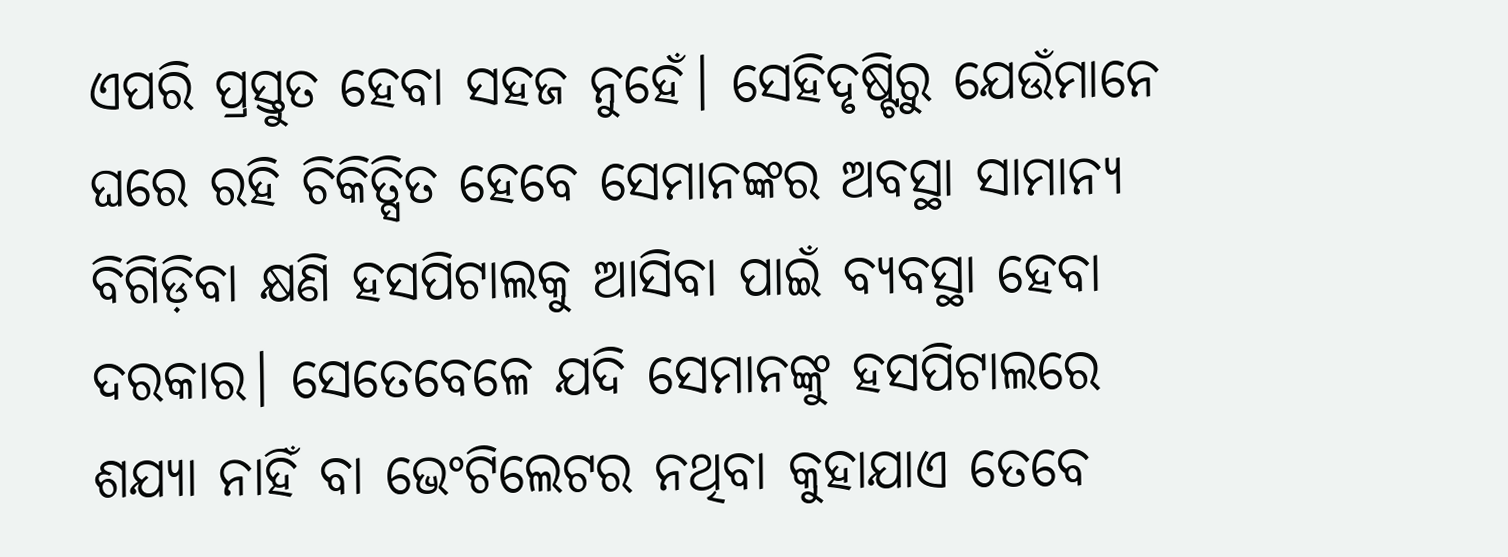ଏପରି ପ୍ରସ୍ତୁତ ହେବା ସହଜ ନୁହେଁ। ସେହିଦୃଷ୍ଟିରୁ ଯେଉଁମାନେ ଘରେ ରହି ଚିକିତ୍ସିତ ହେବେ ସେମାନଙ୍କର ଅବସ୍ଥା ସାମାନ୍ୟ ବିଗିଡ଼ିବା କ୍ଷଣି ହସପିଟାଲକୁ ଆସିବା ପାଇଁ ବ୍ୟବସ୍ଥା ହେବା ଦରକାର। ସେତେବେଳେ ଯଦି ସେମାନଙ୍କୁ ହସପିଟାଲରେ ଶଯ୍ୟା ନାହିଁ ବା ଭେଂଟିଲେଟର ନଥିବା କୁହାଯାଏ ତେବେ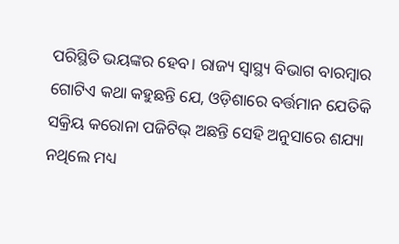ପରିସ୍ଥିତି ଭୟଙ୍କର ହେବ। ରାଜ୍ୟ ସ୍ୱାସ୍ଥ୍ୟ ବିଭାଗ ବାରମ୍ବାର ଗୋଟିଏ କଥା କହୁଛନ୍ତି ଯେ, ଓଡ଼ିଶାରେ ବର୍ତ୍ତମାନ ଯେତିକି ସକ୍ରିୟ କରୋନା ପଜିଟିଭ୍ ଅଛନ୍ତି ସେହି ଅନୁସାରେ ଶଯ୍ୟା ନଥିଲେ ମଧ୍ୟ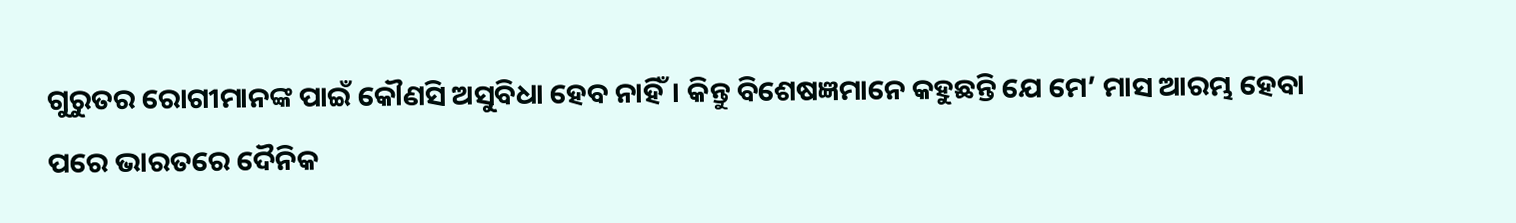ଗୁରୁତର ରୋଗୀମାନଙ୍କ ପାଇଁ କୌଣସି ଅସୁବିଧା ହେବ ନାହିଁ। କିନ୍ତୁ ବିଶେଷଜ୍ଞମାନେ କହୁଛନ୍ତି ଯେ ମେ’ ମାସ ଆରମ୍ଭ ହେବା ପରେ ଭାରତରେ ଦୈନିକ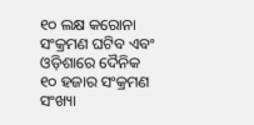୧୦ ଲକ୍ଷ କରୋନା ସଂକ୍ରମଣ ଘଟିବ ଏବଂ ଓଡ଼ିଶାରେ ଦୈନିକ ୧୦ ହଜାର ସଂକ୍ରମଣ ସଂଖ୍ୟା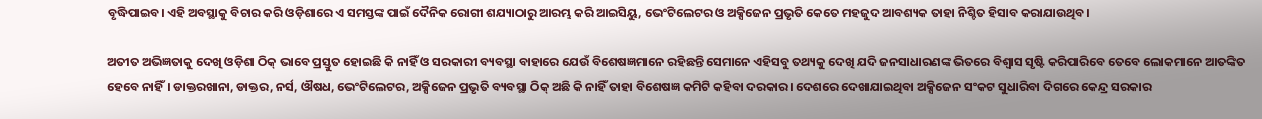ବୃଦ୍ଧିପାଇବ। ଏହି ଅବସ୍ଥାକୁ ବିଚାର କରି ଓଡ଼ିଶାରେ ଏ ସମସ୍ତଙ୍କ ପାଇଁ ଦୈନିକ ରୋଗୀ ଶଯ୍ୟାଠାରୁ ଆରମ୍ଭ କରି ଆଇସିୟୁ, ଭେଂଟିଲେଟର ଓ ଅକ୍ସିଜେନ ପ୍ରଭୃତି କେତେ ମହଜୁଦ ଆବଶ୍ୟକ ତାହା ନିଶ୍ଚିତ ହିସାବ କରାଯାଉଥିବ।

ଅତୀତ ଅଭିଜ୍ଞତାକୁ ଦେଖି ଓଡ଼ିଶା ଠିକ୍ ଭାବେ ପ୍ରସ୍ତୁତ ହୋଇଛି କି ନାହିଁ ଓ ସରକାରୀ ବ୍ୟବସ୍ଥା ବାହାରେ ଯେଉଁ ବିଶେଷଜ୍ଞମାନେ ରହିଛନ୍ତି ସେମାନେ ଏହିସବୁ ତଥ୍ୟକୁ ଦେଖି ଯଦି ଜନସାଧାରଣଙ୍କ ଭିତରେ ବିଶ୍ୱାସ ସୃଷ୍ଟି କରିପାରିବେ ତେବେ ଲୋକମାନେ ଆତଙ୍କିତ ହେବେ ନାହିଁ। ଡାକ୍ତରଖାନା, ଡାକ୍ତର, ନର୍ସ, ଔଷଧ, ଭେଂଟିଲେଟର, ଅକ୍ସିଜେନ ପ୍ରଭୃତି ବ୍ୟବସ୍ଥା ଠିକ୍ ଅଛି କି ନାହିଁ ତାହା ବିଶେଷଜ୍ଞ କମିଟି କହିବା ଦରକାର। ଦେଶରେ ଦେଖାଯାଇଥିବା ଅକ୍ସିଜେନ ସଂକଟ ସୁଧାରିବା ଦିଗରେ କେନ୍ଦ୍ର ସରକାର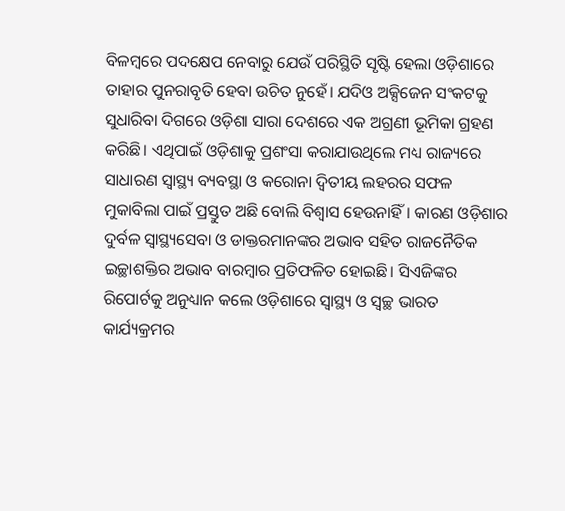ବିଳମ୍ବରେ ପଦକ୍ଷେପ ନେବାରୁ ଯେଉଁ ପରିସ୍ଥିତି ସୃଷ୍ଟି ହେଲା ଓଡ଼ିଶାରେ ତାହାର ପୁନରାବୃତି ହେବା ଉଚିତ ନୁହେଁ। ଯଦିଓ ଅକ୍ସିଜେନ ସଂକଟକୁ ସୁଧାରିବା ଦିଗରେ ଓଡ଼ିଶା ସାରା ଦେଶରେ ଏକ ଅଗ୍ରଣୀ ଭୂମିକା ଗ୍ରହଣ କରିଛି। ଏଥିପାଇଁ ଓଡ଼ିଶାକୁ ପ୍ରଶଂସା କରାଯାଉଥିଲେ ମଧ୍ୟ ରାଜ୍ୟରେ ସାଧାରଣ ସ୍ୱାସ୍ଥ୍ୟ ବ୍ୟବସ୍ଥା ଓ କରୋନା ଦ୍ୱିତୀୟ ଲହରର ସଫଳ ମୁକାବିଲା ପାଇଁ ପ୍ରସ୍ତୁତ ଅଛି ବୋଲି ବିଶ୍ୱାସ ହେଉନାହିଁ। କାରଣ ଓଡ଼ିଶାର ଦୁର୍ବଳ ସ୍ୱାସ୍ଥ୍ୟସେବା ଓ ଡାକ୍ତରମାନଙ୍କର ଅଭାବ ସହିତ ରାଜନୈତିକ ଇଚ୍ଛାଶକ୍ତିର ଅଭାବ ବାରମ୍ବାର ପ୍ରତିଫଳିତ ହୋଇଛି। ସିଏଜିଙ୍କର ରିପୋର୍ଟକୁ ଅନୁଧ୍ୟାନ କଲେ ଓଡ଼ିଶାରେ ସ୍ୱାସ୍ଥ୍ୟ ଓ ସ୍ୱଚ୍ଛ ଭାରତ କାର୍ଯ୍ୟକ୍ରମର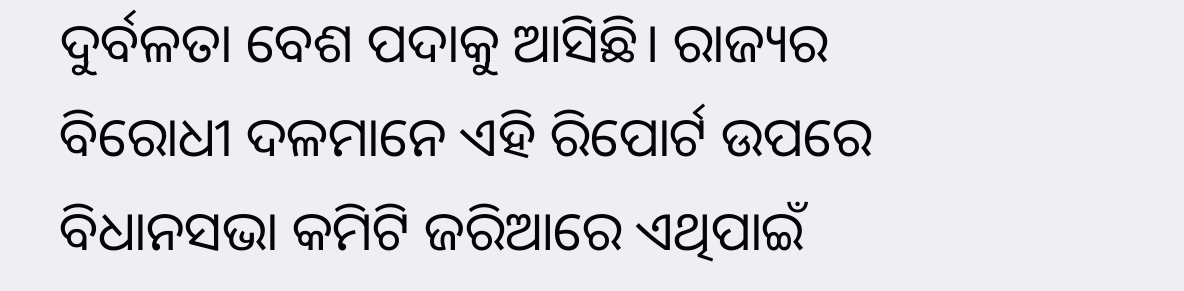ଦୁର୍ବଳତା ବେଶ ପଦାକୁ ଆସିଛି। ରାଜ୍ୟର ବିରୋଧୀ ଦଳମାନେ ଏହି ରିପୋର୍ଟ ଉପରେ ବିଧାନସଭା କମିଟି ଜରିଆରେ ଏଥିପାଇଁ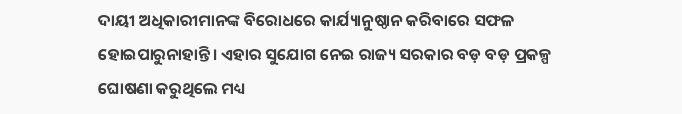ଦାୟୀ ଅଧିକାରୀମାନଙ୍କ ବିରୋଧରେ କାର୍ଯ୍ୟାନୁଷ୍ଠାନ କରିବାରେ ସଫଳ ହୋଇପାରୁନାହାନ୍ତି। ଏହାର ସୁଯୋଗ ନେଇ ରାଜ୍ୟ ସରକାର ବଡ଼ ବଡ଼ ପ୍ରକଳ୍ପ ଘୋଷଣା କରୁଥିଲେ ମଧ୍ୟ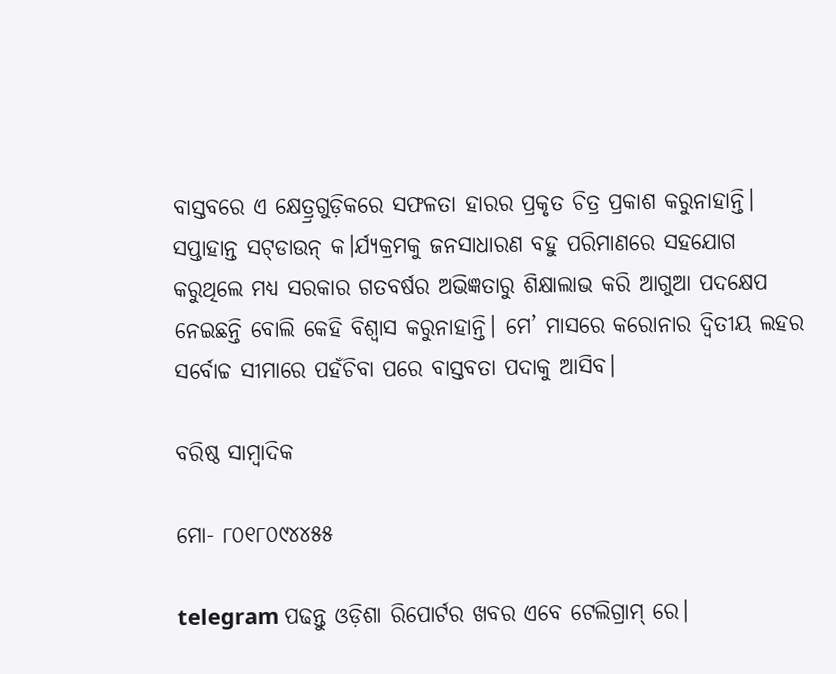ବାସ୍ତବରେ ଏ କ୍ଷେତ୍ର୍ରଗୁଡ଼ିକରେ ସଫଳତା ହାରର ପ୍ରକୃତ ଚିତ୍ର ପ୍ରକାଶ କରୁନାହାନ୍ତି। ସପ୍ତାହାନ୍ତ ସଟ୍‌ଡାଉନ୍ କ।ର୍ଯ୍ୟକ୍ରମକୁ ଜନସାଧାରଣ ବହୁ ପରିମାଣରେ ସହଯୋଗ କରୁଥିଲେ ମଧ୍ୟ ସରକାର ଗତବର୍ଷର ଅଭିଜ୍ଞତାରୁ ଶିକ୍ଷାଲାଭ କରି ଆଗୁଆ ପଦକ୍ଷେପ ନେଇଛନ୍ତି ବୋଲି କେହି ବିଶ୍ୱାସ କରୁନାହାନ୍ତି। ମେ’ ମାସରେ କରୋନାର ଦ୍ୱିତୀୟ ଲହର ସର୍ବୋଚ୍ଚ ସୀମାରେ ପହଁଚିବା ପରେ ବାସ୍ତବତା ପଦାକୁ ଆସିବ।

ବରିଷ୍ଠ ସାମ୍ବାଦିକ

ମୋ- ୮୦୧୮୦୯୪୪୫୫

telegram ପଢନ୍ତୁ ଓଡ଼ିଶା ରିପୋର୍ଟର ଖବର ଏବେ ଟେଲିଗ୍ରାମ୍ ରେ।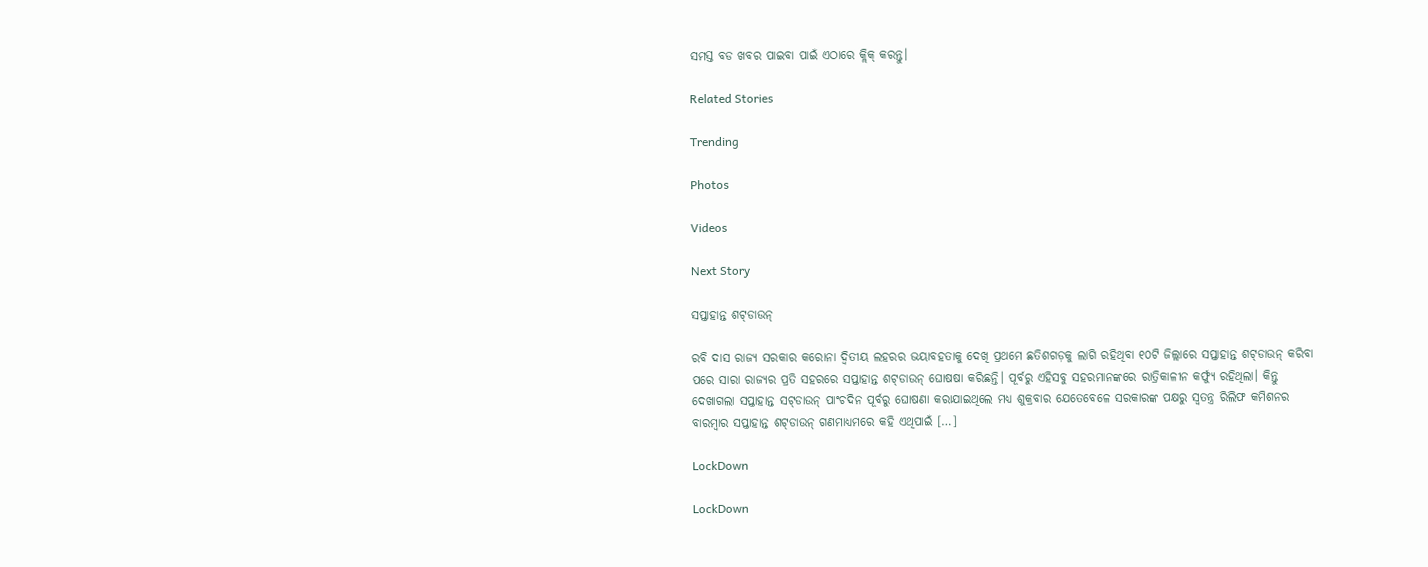ସମସ୍ତ ବଡ ଖବର ପାଇବା ପାଇଁ ଏଠାରେ କ୍ଲିକ୍ କରନ୍ତୁ।

Related Stories

Trending

Photos

Videos

Next Story

ସପ୍ତାହାନ୍ତ ଶଟ୍‌ଡାଉନ୍‌

ରବି ଦାସ ରାଜ୍ୟ ସରକାର କରୋନା ଦ୍ୱିତୀୟ ଲହରର ଭୟାବହତାକୁ ଦେଖି ପ୍ରଥମେ ଛତିଶଗଡ଼କୁ ଲାଗି ରହିଥିବା ୧୦ଟି ଜିଲ୍ଲାରେ ସପ୍ତାହାନ୍ତ ଶଟ୍‌ଡାଉନ୍ କରିବା ପରେ ସାରା ରାଜ୍ୟର ପ୍ରତି ସହରରେ ସପ୍ତାହାନ୍ତ ଶଟ୍‌ଡାଉନ୍ ଘୋଷଷା କରିଛନ୍ତି। ପୂର୍ବରୁ ଏହିସବୁ ସହରମାନଙ୍କରେ ରାତ୍ରିକାଳୀନ କର୍ଫ୍ୟୁ ରହିଥିଲା। କିନ୍ତୁ ଦେଖାଗଲା ସପ୍ତାହାନ୍ତ ସଟ୍‌ଡାଉନ୍ ପାଂଚଦିନ ପୂର୍ବରୁ ଘୋଷଣା କରାଯାଇଥିଲେ ମଧ୍ୟ ଶୁକ୍ରବାର ଯେତେବେଳେ ସରକାରଙ୍କ ପକ୍ଷରୁ ସ୍ୱତନ୍ତ୍ର ରିଲିଫ କମିଶନର ବାରମ୍ବାର ସପ୍ତାହାନ୍ତ ଶଟ୍‌ଡାଉନ୍ ଗଣମାଧ୍ୟମରେ କହି ଏଥିପାଇଁ […]

LockDown

LockDown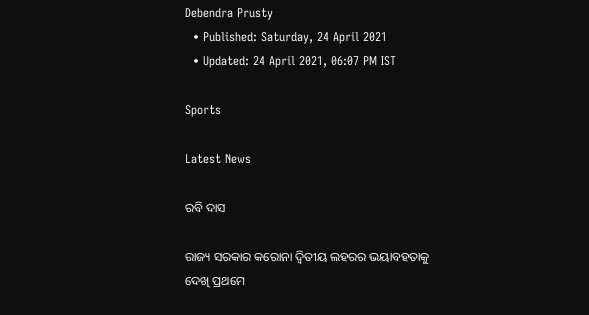Debendra Prusty
  • Published: Saturday, 24 April 2021
  • Updated: 24 April 2021, 06:07 PM IST

Sports

Latest News

ରବି ଦାସ

ରାଜ୍ୟ ସରକାର କରୋନା ଦ୍ୱିତୀୟ ଲହରର ଭୟାବହତାକୁ ଦେଖି ପ୍ରଥମେ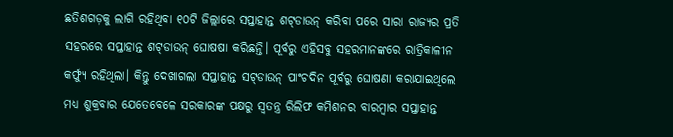ଛତିଶଗଡ଼କୁ ଲାଗି ରହିଥିବା ୧୦ଟି ଜିଲ୍ଲାରେ ସପ୍ତାହାନ୍ତ ଶଟ୍‌ଡାଉନ୍ କରିବା ପରେ ସାରା ରାଜ୍ୟର ପ୍ରତି ସହରରେ ସପ୍ତାହାନ୍ତ ଶଟ୍‌ଡାଉନ୍ ଘୋଷଷା କରିଛନ୍ତି। ପୂର୍ବରୁ ଏହିସବୁ ସହରମାନଙ୍କରେ ରାତ୍ରିକାଳୀନ କର୍ଫ୍ୟୁ ରହିଥିଲା। କିନ୍ତୁ ଦେଖାଗଲା ସପ୍ତାହାନ୍ତ ସଟ୍‌ଡାଉନ୍ ପାଂଚଦିନ ପୂର୍ବରୁ ଘୋଷଣା କରାଯାଇଥିଲେ ମଧ୍ୟ ଶୁକ୍ରବାର ଯେତେବେଳେ ସରକାରଙ୍କ ପକ୍ଷରୁ ସ୍ୱତନ୍ତ୍ର ରିଲିଫ କମିଶନର ବାରମ୍ବାର ସପ୍ତାହାନ୍ତ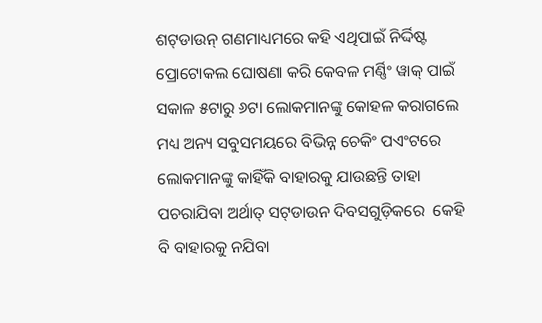ଶଟ୍‌ଡାଉନ୍ ଗଣମାଧ୍ୟମରେ କହି ଏଥିପାଇଁ ନିର୍ଦ୍ଦିଷ୍ଟ ପ୍ରୋଟୋକଲ ଘୋଷଣା କରି କେବଳ ମର୍ଣ୍ଣିଂ ୱାକ୍ ପାଇଁ ସକାଳ ୫ଟାରୁ ୬ଟା ଲୋକମାନଙ୍କୁ କୋହଳ କରାଗଲେ ମଧ୍ୟ ଅନ୍ୟ ସବୁସମୟରେ ବିଭିନ୍ନ ଚେକିଂ ପଏଂଟରେ ଲୋକମାନଙ୍କୁ କାହିଁକି ବାହାରକୁ ଯାଉଛନ୍ତି ତାହା ପଚରାଯିବା ଅର୍ଥାତ୍ ସଟ୍‌ଡାଉନ ଦିବସଗୁଡ଼ିକରେ  କେହି ବି ବାହାରକୁ ନଯିବା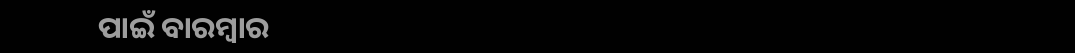ପାଇଁ ବାରମ୍ବାର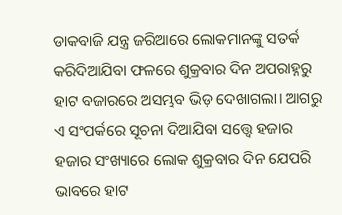ଡାକବାଜି ଯନ୍ତ୍ର ଜରିଆରେ ଲୋକମାନଙ୍କୁ ସତର୍କ କରିଦିଆଯିବା ଫଳରେ ଶୁକ୍ରବାର ଦିନ ଅପରାହ୍ନରୁ ହାଟ ବଜାରରେ ଅସମ୍ଭବ ଭିଡ଼ ଦେଖାଗଲା। ଆଗରୁ ଏ ସଂପର୍କରେ ସୂଚନା ଦିଆଯିବା ସତ୍ତ୍ୱେ ହଜାର ହଜାର ସଂଖ୍ୟାରେ ଲୋକ ଶୁକ୍ରବାର ଦିନ ଯେପରି ଭାବରେ ହାଟ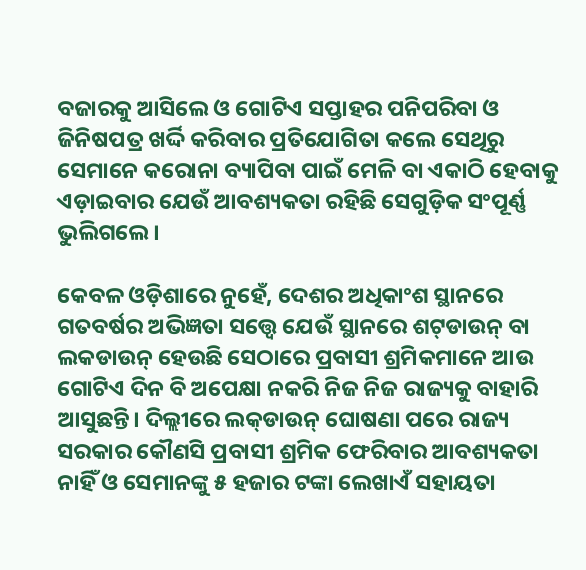ବଜାରକୁ ଆସିଲେ ଓ ଗୋଟିଏ ସପ୍ତାହର ପନିପରିବା ଓ ଜିନିଷପତ୍ର ଖର୍ଦ୍ଦି କରିବାର ପ୍ରତିଯୋଗିତା କଲେ ସେଥିରୁ ସେମାନେ କରୋନା ବ୍ୟାପିବା ପାଇଁ ମେଳି ବା ଏକାଠି ହେବାକୁ ଏଡ଼ାଇବାର ଯେଉଁ ଆବଶ୍ୟକତା ରହିଛି ସେଗୁଡ଼ିକ ସଂପୂର୍ଣ୍ଣ ଭୁଲିଗଲେ।

କେବଳ ଓଡ଼ିଶାରେ ନୁହେଁ, ଦେଶର ଅଧିକାଂଶ ସ୍ଥାନରେ ଗତବର୍ଷର ଅଭିଜ୍ଞତା ସତ୍ତ୍ୱେ ଯେଉଁ ସ୍ଥାନରେ ଶଟ୍‌ଡାଉନ୍ ବା ଲକଡାଉନ୍ ହେଉଛି ସେଠାରେ ପ୍ରବାସୀ ଶ୍ରମିକମାନେ ଆଉ ଗୋଟିଏ ଦିନ ବି ଅପେକ୍ଷା ନକରି ନିଜ ନିଜ ରାଜ୍ୟକୁ ବାହାରି ଆସୁଛନ୍ତି। ଦିଲ୍ଲୀରେ ଲକ୍‌ଡାଉନ୍ ଘୋଷଣା ପରେ ରାଜ୍ୟ ସରକାର କୌଣସି ପ୍ରବାସୀ ଶ୍ରମିକ ଫେରିବାର ଆବଶ୍ୟକତା ନାହିଁ ଓ ସେମାନଙ୍କୁ ୫ ହଜାର ଟଙ୍କା ଲେଖାଏଁ ସହାୟତା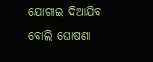ଯୋଗାଇ ଦିଆଯିବ ବୋଲି ଘୋଷଣା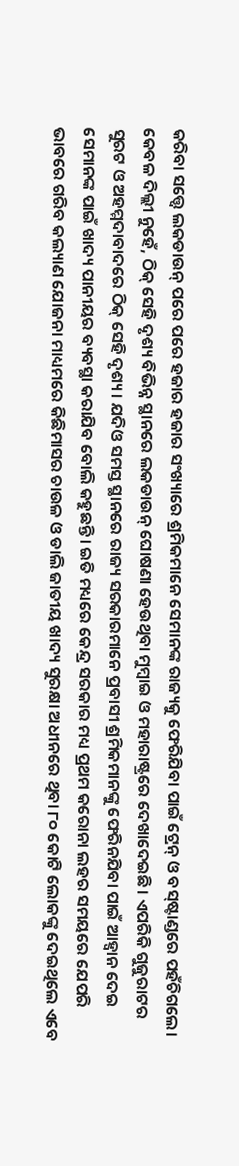କରିବା ସତ୍ତ୍ୱେ ଲକଡାଉନ୍ ପରେ ପରେ ହଜାର ହଜାର ସଂଖ୍ୟାରେ ଶ୍ରମିକମାନେ ସେମାନଙ୍କ ରାଜ୍ୟକୁ ଫେରିଯିବା ପାଇଁ ଟ୍ରେନ୍ ଓ ବସ୍‌ଷ୍ଟାଣ୍ଡରେ ପହଁଚିଗଲେ। କେବଳ ଦିଲ୍ଲୀ ନୁହେଁ, ଠିକ୍ ସେହି ଦୃଶ୍ୟ ବିଭିନ୍ନ ସ୍ଥାନରେ ଲକଡାଉନ୍ ଘୋଷଣା ହେଉଥିବା ମୁମ୍ବାଇ ଓ ମହାରାଷ୍ଟ୍ରରେ ଦେଖାଦେଇଛି। ଏପରିକି ଗୁଜୁରାଟର ସୁରଟ ଓ ଅହମ୍ମଦାବାଦରେ ଠିକ୍ ସେହି ଦୃଶ୍ୟ। ଯଦିଓ ସମସ୍ତ ସ୍ଥାନରେ ରାଜ୍ୟ ସରକାରମାନେ ପ୍ରବାସୀ ଶ୍ରମିକମାନଙ୍କୁ ଫେରିନଯିବା ପାଇଁ ଆହ୍ୱାନ ଦେଇ ସେମାନଙ୍କ ପାଇଁ ଖାଦ୍ୟ ପାନୀୟର ବ୍ୟବସ୍ଥା କରାଯିବ ବୋଲି କହୁଛନ୍ତି। ଇତି ମଧ୍ୟରେ କେନ୍ଦ୍ର ସରକାର ମଧ୍ୟ ପ୍ରଥମ କରୋନା ଲହର ସମୟରେ ଯେପରି ଭାବରେ ଗରିବ କଲ୍ୟାଣ ଯୋଜନା ମାଧ୍ୟମରେ କିଛିମାସର ଚାଉଳ ଓ ଡାଲି ଜାତୀୟ ଖାଦ୍ୟ ସୁରକ୍ଷା ଅଧୀନରେ ଥିବା ୮୦ କୋଟି ଲୋକଙ୍କୁ ଦେଇଥିଲେ ଏବେ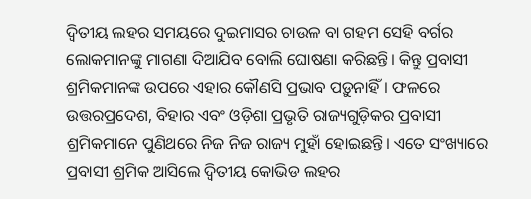ଦ୍ୱିତୀୟ ଲହର ସମୟରେ ଦୁଇମାସର ଚାଉଳ ବା ଗହମ ସେହି ବର୍ଗର ଲୋକମାନଙ୍କୁ ମାଗଣା ଦିଆଯିବ ବୋଲି ଘୋଷଣା କରିଛନ୍ତି। କିନ୍ତୁ ପ୍ରବାସୀ ଶ୍ରମିକମାନଙ୍କ ଉପରେ ଏହାର କୌଣସି ପ୍ରଭାବ ପଡ଼ୁନାହିଁ। ଫଳରେ ଉତ୍ତରପ୍ରଦେଶ, ବିହାର ଏବଂ ଓଡ଼ିଶା ପ୍ରଭୃତି ରାଜ୍ୟଗୁଡ଼ିକର ପ୍ରବାସୀ ଶ୍ରମିକମାନେ ପୁଣିଥରେ ନିଜ ନିଜ ରାଜ୍ୟ ମୁହାଁ ହୋଇଛନ୍ତି। ଏତେ ସଂଖ୍ୟାରେ ପ୍ରବାସୀ ଶ୍ରମିକ ଆସିଲେ ଦ୍ୱିତୀୟ କୋଭିଡ ଲହର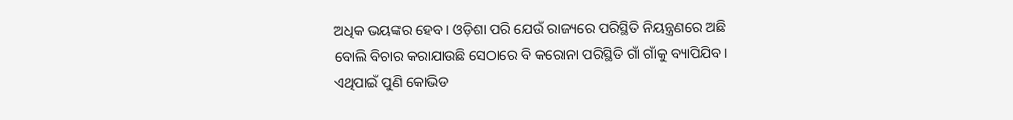ଅଧିକ ଭୟଙ୍କର ହେବ। ଓଡ଼ିଶା ପରି ଯେଉଁ ରାଜ୍ୟରେ ପରିସ୍ଥିତି ନିୟନ୍ତ୍ରଣରେ ଅଛି ବୋଲି ବିଚାର କରାଯାଉଛି ସେଠାରେ ବି କରୋନା ପରିସ୍ଥିତି ଗାଁ ଗାଁକୁ ବ୍ୟାପିଯିବ। ଏଥିପାଇଁ ପୁଣି କୋଭିଡ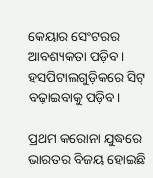କେୟାର ସେଂଟରର  ଆବଶ୍ୟକତା ପଡ଼ିବ। ହସପିଟାଲଗୁଡ଼ିକରେ ସିଟ୍ ବଢ଼ାଇବାକୁ ପଡ଼ିବ।

ପ୍ରଥମ କରୋନା ଯୁଦ୍ଧରେ ଭାରତର ବିଜୟ ହୋଇଛି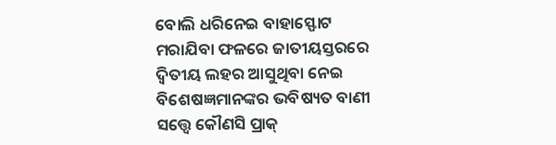ବୋଲି ଧରିନେଇ ବାହାସ୍ଫୋଟ ମରାଯିବା ଫଳରେ ଜାତୀୟସ୍ତରରେ ଦ୍ୱିତୀୟ ଲହର ଆସୁଥିବା ନେଇ ବିଶେଷଜ୍ଞମାନଙ୍କର ଭବିଷ୍ୟତ ବାଣୀ ସତ୍ତ୍ୱେ କୌଣସି ପ୍ରାକ୍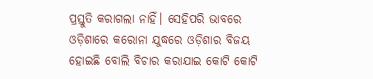ପ୍ରସ୍ତୁତି କରାଗଲା ନାହିଁ। ସେହିପରି ଭାବରେ ଓଡ଼ିଶାରେ କରୋନା ଯୁଦ୍ଧରେ ଓଡ଼ିଶାର ବିଜୟ ହୋଇଛି ବୋଲି ବିଚାର କରାଯାଇ କୋଟି କୋଟି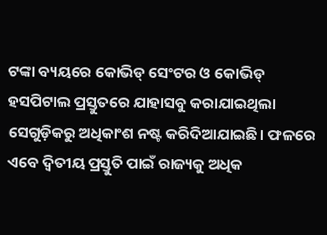ଟଙ୍କା ବ୍ୟୟରେ କୋଭିଡ୍ ସେଂଟର ଓ କୋଭିଡ୍ ହସପିଟାଲ ପ୍ରସ୍ତୁତରେ ଯାହାସବୁ କରାଯାଇଥିଲା ସେଗୁଡ଼ିକରୁ ଅଧିକାଂଶ ନଷ୍ଟ କରିଦିଆଯାଇଛି। ଫଳରେ ଏବେ ଦ୍ୱିତୀୟ ପ୍ରସ୍ତୁତି ପାଇଁ ରାଜ୍ୟକୁ ଅଧିକ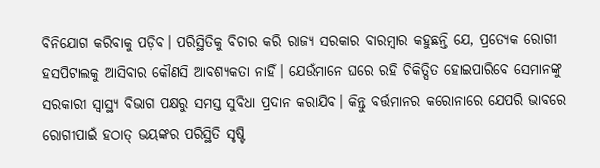ବିନିଯୋଗ କରିବାକୁ ପଡ଼ିବ। ପରିସ୍ଥିତିକୁ ବିଚାର କରି ରାଜ୍ୟ ସରକାର ବାରମ୍ବାର କହୁଛନ୍ତି ଯେ, ପ୍ରତ୍ୟେକ ରୋଗୀ ହସପିଟାଲକୁ ଆସିବାର କୌଣସି ଆବଶ୍ୟକତା ନାହିଁ। ଯେଉଁମାନେ ଘରେ ରହି ଚିକିତ୍ସିତ ହୋଇପାରିବେ ସେମାନଙ୍କୁ ସରକାରୀ ସ୍ୱାସ୍ଥ୍ୟ ବିଭାଗ ପକ୍ଷରୁ ସମସ୍ତ ସୁବିଧା ପ୍ରଦାନ କରାଯିବ। କିନ୍ତୁ ବର୍ତ୍ତମାନର କରୋନାରେ ଯେପରି ଭାବରେ ରୋଗୀପାଇଁ ହଠାତ୍ ଭୟଙ୍କର ପରିସ୍ଥିତି ସୃଷ୍ଟି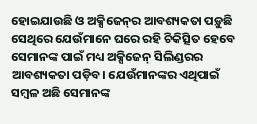ହୋଇଯାଉଛି ଓ ଅକ୍ସିଜେନ୍‌ର ଆବଶ୍ୟକତା ପଡ଼ୁଛି ସେଥିରେ ଯେଉଁମାନେ ଘରେ ରହି ଚିକିତ୍ସିତ ହେବେ ସେମାନଙ୍କ ପାଇଁ ମଧ୍ୟ ଅକ୍ସିଜେନ୍ ସିଲିଣ୍ଡରର ଆବଶ୍ୟକତା ପଡ଼ିବ। ଯେଉଁମାନଙ୍କର ଏଥିପାଇଁ ସମ୍ବଳ ଅଛି ସେମାନଙ୍କ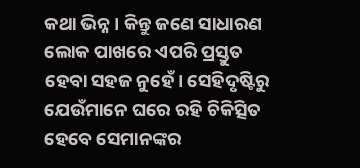କଥା ଭିନ୍ନ। କିନ୍ତୁ ଜଣେ ସାଧାରଣ ଲୋକ ପାଖରେ ଏପରି ପ୍ରସ୍ତୁତ ହେବା ସହଜ ନୁହେଁ। ସେହିଦୃଷ୍ଟିରୁ ଯେଉଁମାନେ ଘରେ ରହି ଚିକିତ୍ସିତ ହେବେ ସେମାନଙ୍କର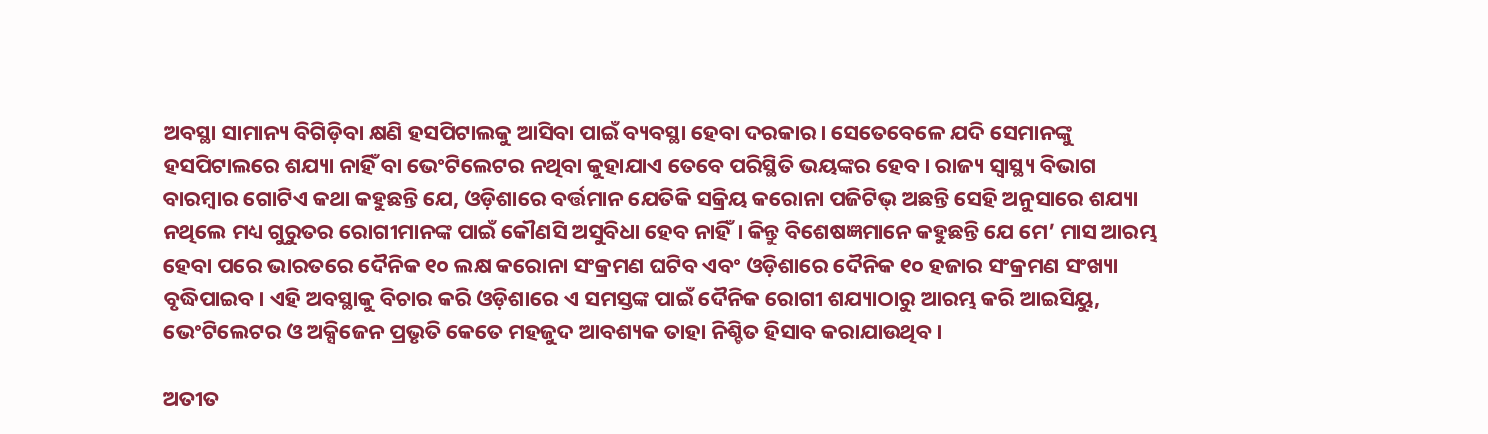ଅବସ୍ଥା ସାମାନ୍ୟ ବିଗିଡ଼ିବା କ୍ଷଣି ହସପିଟାଲକୁ ଆସିବା ପାଇଁ ବ୍ୟବସ୍ଥା ହେବା ଦରକାର। ସେତେବେଳେ ଯଦି ସେମାନଙ୍କୁ ହସପିଟାଲରେ ଶଯ୍ୟା ନାହିଁ ବା ଭେଂଟିଲେଟର ନଥିବା କୁହାଯାଏ ତେବେ ପରିସ୍ଥିତି ଭୟଙ୍କର ହେବ। ରାଜ୍ୟ ସ୍ୱାସ୍ଥ୍ୟ ବିଭାଗ ବାରମ୍ବାର ଗୋଟିଏ କଥା କହୁଛନ୍ତି ଯେ, ଓଡ଼ିଶାରେ ବର୍ତ୍ତମାନ ଯେତିକି ସକ୍ରିୟ କରୋନା ପଜିଟିଭ୍ ଅଛନ୍ତି ସେହି ଅନୁସାରେ ଶଯ୍ୟା ନଥିଲେ ମଧ୍ୟ ଗୁରୁତର ରୋଗୀମାନଙ୍କ ପାଇଁ କୌଣସି ଅସୁବିଧା ହେବ ନାହିଁ। କିନ୍ତୁ ବିଶେଷଜ୍ଞମାନେ କହୁଛନ୍ତି ଯେ ମେ’ ମାସ ଆରମ୍ଭ ହେବା ପରେ ଭାରତରେ ଦୈନିକ ୧୦ ଲକ୍ଷ କରୋନା ସଂକ୍ରମଣ ଘଟିବ ଏବଂ ଓଡ଼ିଶାରେ ଦୈନିକ ୧୦ ହଜାର ସଂକ୍ରମଣ ସଂଖ୍ୟା ବୃଦ୍ଧିପାଇବ। ଏହି ଅବସ୍ଥାକୁ ବିଚାର କରି ଓଡ଼ିଶାରେ ଏ ସମସ୍ତଙ୍କ ପାଇଁ ଦୈନିକ ରୋଗୀ ଶଯ୍ୟାଠାରୁ ଆରମ୍ଭ କରି ଆଇସିୟୁ, ଭେଂଟିଲେଟର ଓ ଅକ୍ସିଜେନ ପ୍ରଭୃତି କେତେ ମହଜୁଦ ଆବଶ୍ୟକ ତାହା ନିଶ୍ଚିତ ହିସାବ କରାଯାଉଥିବ।

ଅତୀତ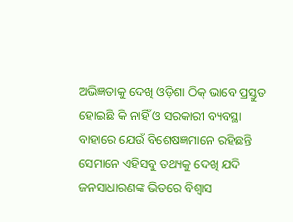ଅଭିଜ୍ଞତାକୁ ଦେଖି ଓଡ଼ିଶା ଠିକ୍ ଭାବେ ପ୍ରସ୍ତୁତ ହୋଇଛି କି ନାହିଁ ଓ ସରକାରୀ ବ୍ୟବସ୍ଥା ବାହାରେ ଯେଉଁ ବିଶେଷଜ୍ଞମାନେ ରହିଛନ୍ତି ସେମାନେ ଏହିସବୁ ତଥ୍ୟକୁ ଦେଖି ଯଦି ଜନସାଧାରଣଙ୍କ ଭିତରେ ବିଶ୍ୱାସ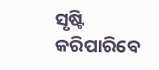ସୃଷ୍ଟି କରିପାରିବେ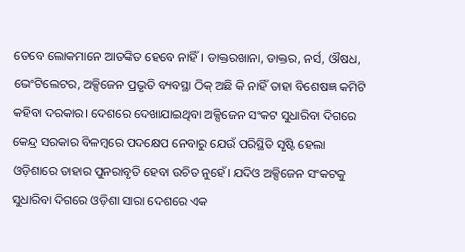ତେବେ ଲୋକମାନେ ଆତଙ୍କିତ ହେବେ ନାହିଁ। ଡାକ୍ତରଖାନା, ଡାକ୍ତର, ନର୍ସ, ଔଷଧ, ଭେଂଟିଲେଟର, ଅକ୍ସିଜେନ ପ୍ରଭୃତି ବ୍ୟବସ୍ଥା ଠିକ୍ ଅଛି କି ନାହିଁ ତାହା ବିଶେଷଜ୍ଞ କମିଟି କହିବା ଦରକାର। ଦେଶରେ ଦେଖାଯାଇଥିବା ଅକ୍ସିଜେନ ସଂକଟ ସୁଧାରିବା ଦିଗରେ କେନ୍ଦ୍ର ସରକାର ବିଳମ୍ବରେ ପଦକ୍ଷେପ ନେବାରୁ ଯେଉଁ ପରିସ୍ଥିତି ସୃଷ୍ଟି ହେଲା ଓଡ଼ିଶାରେ ତାହାର ପୁନରାବୃତି ହେବା ଉଚିତ ନୁହେଁ। ଯଦିଓ ଅକ୍ସିଜେନ ସଂକଟକୁ ସୁଧାରିବା ଦିଗରେ ଓଡ଼ିଶା ସାରା ଦେଶରେ ଏକ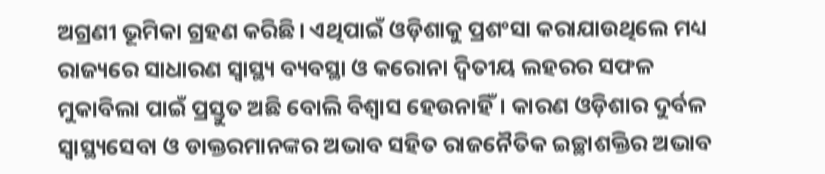ଅଗ୍ରଣୀ ଭୂମିକା ଗ୍ରହଣ କରିଛି। ଏଥିପାଇଁ ଓଡ଼ିଶାକୁ ପ୍ରଶଂସା କରାଯାଉଥିଲେ ମଧ୍ୟ ରାଜ୍ୟରେ ସାଧାରଣ ସ୍ୱାସ୍ଥ୍ୟ ବ୍ୟବସ୍ଥା ଓ କରୋନା ଦ୍ୱିତୀୟ ଲହରର ସଫଳ ମୁକାବିଲା ପାଇଁ ପ୍ରସ୍ତୁତ ଅଛି ବୋଲି ବିଶ୍ୱାସ ହେଉନାହିଁ। କାରଣ ଓଡ଼ିଶାର ଦୁର୍ବଳ ସ୍ୱାସ୍ଥ୍ୟସେବା ଓ ଡାକ୍ତରମାନଙ୍କର ଅଭାବ ସହିତ ରାଜନୈତିକ ଇଚ୍ଛାଶକ୍ତିର ଅଭାବ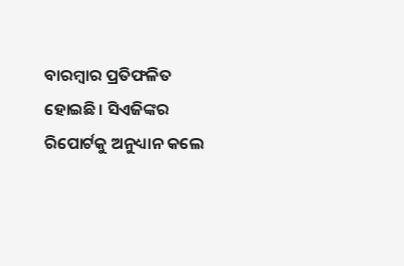ବାରମ୍ବାର ପ୍ରତିଫଳିତ ହୋଇଛି। ସିଏଜିଙ୍କର ରିପୋର୍ଟକୁ ଅନୁଧ୍ୟାନ କଲେ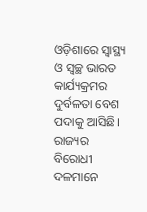ଓଡ଼ିଶାରେ ସ୍ୱାସ୍ଥ୍ୟ ଓ ସ୍ୱଚ୍ଛ ଭାରତ କାର୍ଯ୍ୟକ୍ରମର ଦୁର୍ବଳତା ବେଶ ପଦାକୁ ଆସିଛି। ରାଜ୍ୟର ବିରୋଧୀ ଦଳମାନେ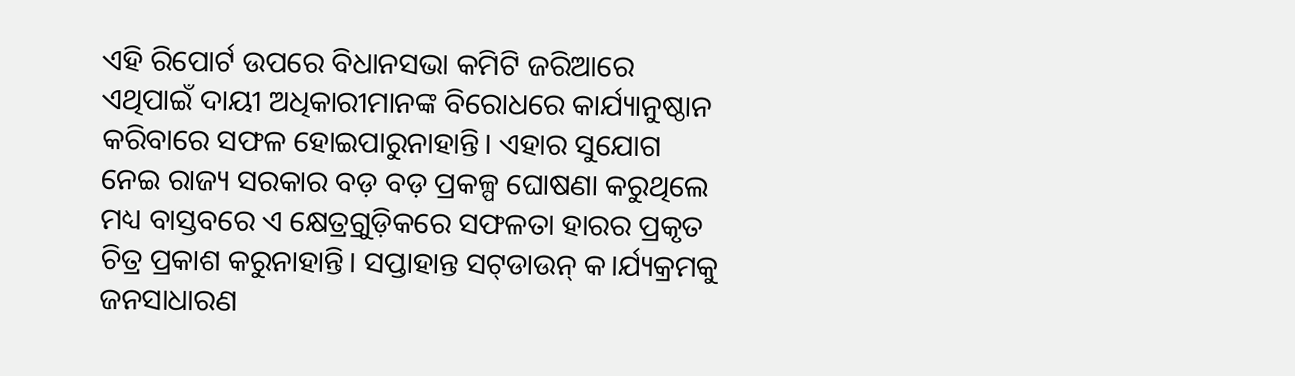ଏହି ରିପୋର୍ଟ ଉପରେ ବିଧାନସଭା କମିଟି ଜରିଆରେ ଏଥିପାଇଁ ଦାୟୀ ଅଧିକାରୀମାନଙ୍କ ବିରୋଧରେ କାର୍ଯ୍ୟାନୁଷ୍ଠାନ କରିବାରେ ସଫଳ ହୋଇପାରୁନାହାନ୍ତି। ଏହାର ସୁଯୋଗ ନେଇ ରାଜ୍ୟ ସରକାର ବଡ଼ ବଡ଼ ପ୍ରକଳ୍ପ ଘୋଷଣା କରୁଥିଲେ ମଧ୍ୟ ବାସ୍ତବରେ ଏ କ୍ଷେତ୍ର୍ରଗୁଡ଼ିକରେ ସଫଳତା ହାରର ପ୍ରକୃତ ଚିତ୍ର ପ୍ରକାଶ କରୁନାହାନ୍ତି। ସପ୍ତାହାନ୍ତ ସଟ୍‌ଡାଉନ୍ କ।ର୍ଯ୍ୟକ୍ରମକୁ ଜନସାଧାରଣ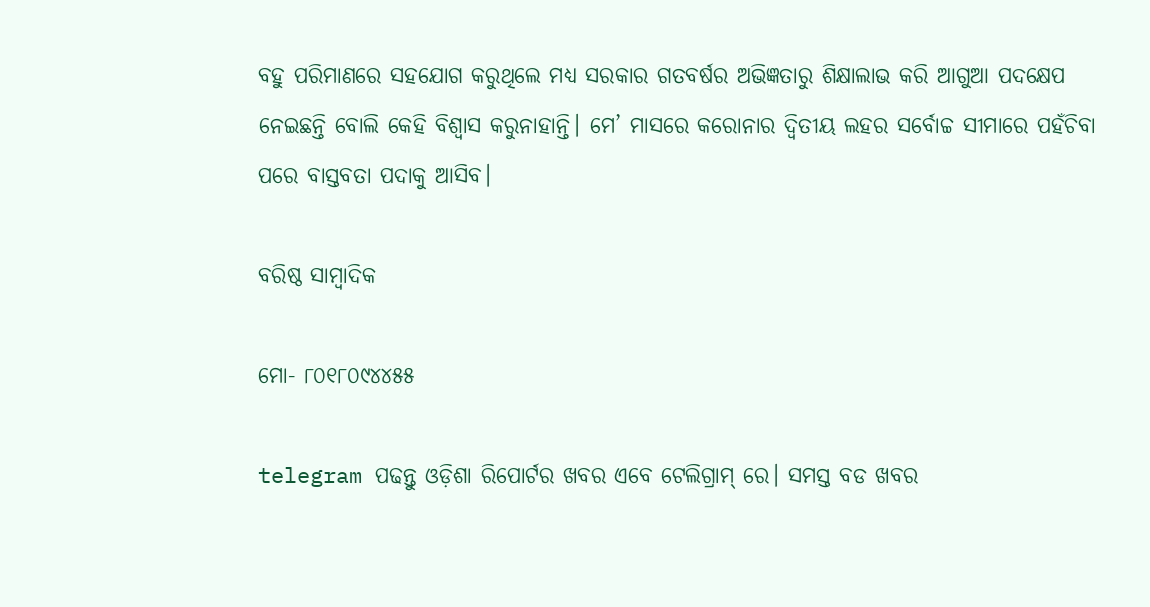ବହୁ ପରିମାଣରେ ସହଯୋଗ କରୁଥିଲେ ମଧ୍ୟ ସରକାର ଗତବର୍ଷର ଅଭିଜ୍ଞତାରୁ ଶିକ୍ଷାଲାଭ କରି ଆଗୁଆ ପଦକ୍ଷେପ ନେଇଛନ୍ତି ବୋଲି କେହି ବିଶ୍ୱାସ କରୁନାହାନ୍ତି। ମେ’ ମାସରେ କରୋନାର ଦ୍ୱିତୀୟ ଲହର ସର୍ବୋଚ୍ଚ ସୀମାରେ ପହଁଚିବା ପରେ ବାସ୍ତବତା ପଦାକୁ ଆସିବ।

ବରିଷ୍ଠ ସାମ୍ବାଦିକ

ମୋ- ୮୦୧୮୦୯୪୪୫୫

telegram ପଢନ୍ତୁ ଓଡ଼ିଶା ରିପୋର୍ଟର ଖବର ଏବେ ଟେଲିଗ୍ରାମ୍ ରେ। ସମସ୍ତ ବଡ ଖବର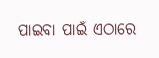ପାଇବା ପାଇଁ ଏଠାରେ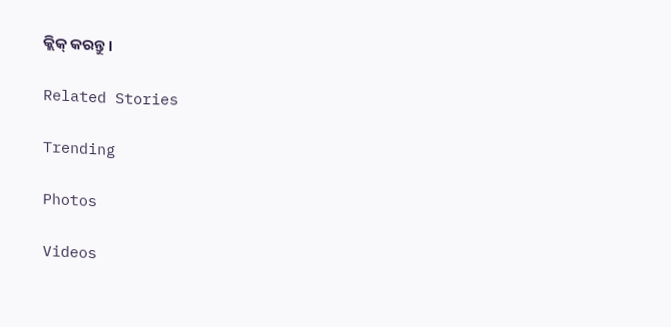କ୍ଲିକ୍ କରନ୍ତୁ।

Related Stories

Trending

Photos

Videos